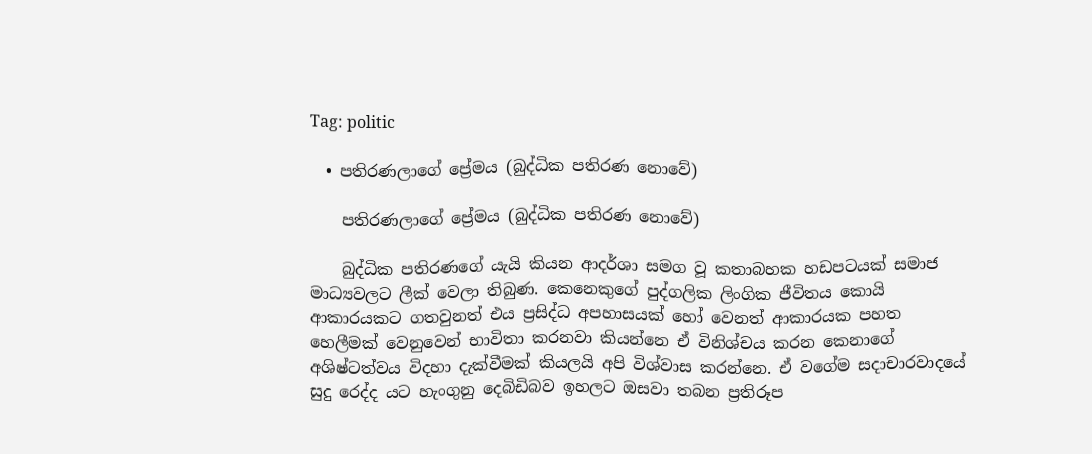Tag: politic

  • පතිරණලාගේ ප්‍රේමය (බුද්ධික පතිරණ නොවේ)

    පතිරණලාගේ ප්‍රේමය (බුද්ධික පතිරණ නොවේ)

    බුද්ධික පතිරණගේ යැයි කියන ආදර්ශා සමග වූ කතාබහක හඩපටයක් සමාජ මාධ්‍යවලට ලීක් වෙලා තිබුණ. කෙනෙකුගේ පුද්ගලික ලිංගික ජීවිතය කොයි ආකාරයකට ගතවුනත් එය ප්‍රසිද්ධ අපහාසයක් හෝ වෙනත් ආකාරයක පහත හෙලීමක් වෙනුවෙන් භාවිතා කරනවා කියන්නෙ ඒ විනිශ්චය කරන කෙනාගේ අශිෂ්ටත්වය විදහා දැක්වීමක් කියලයි අපි විශ්වාස කරන්නෙ. ඒ වගේම සදාචාරවාදයේ සුදු රෙද්ද යට හැංගුනු දෙබිඩිබව ඉහලට ඔසවා තබන ප්‍රතිරූප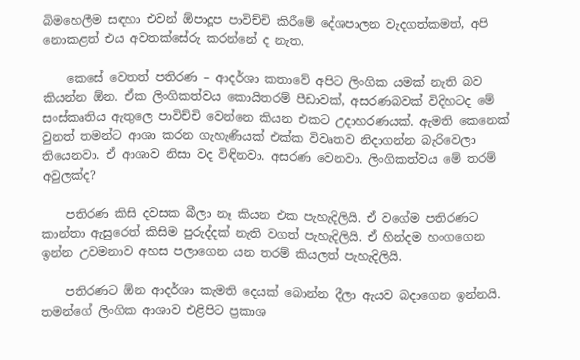බිමහෙලීම සඳහා එවන් ඕපාදූප පාවිච්චි කිරීමේ දේශපාලන වැදගත්කමත්, අපි නොකළත් එය අවතක්සේරු කරන්නේ ද නැත.

    කෙසේ වෙතත් පතිරණ – ආදර්ශා කතාවේ අපිට ලිංගික යමක් නැති බව කියන්න ඕන. ඒක ලිංගිකත්වය කොයිතරම් පීඩාවක්, අසරණබවක් විදිහටද මේ සංස්කෘතිය ඇතුලෙ පාවිච්චි වෙන්නෙ කියන එකට උදාහරණයක්. ඇමති කෙනෙක් වුනත් තමන්ට ආශා කරන ගැහැණියක් එක්ක විවෘතව නිදාගන්න බැරිවෙලා තියෙනවා. ඒ ආශාව නිසා වද විඳිනවා. අසරණ වෙනවා. ලිංගිකත්වය මේ තරම් අවුලක්ද?

    පතිරණ කිසි දවසක බීලා නෑ කියන එක පැහැදිලියි. ඒ වගේම පතිරණට කාන්තා ඇසුරෙත් කිසිම පුරුද්දක් නැති වගත් පැහැදිලියි. ඒ හින්දම හංගගෙන ඉන්න උවමනාව අහස පලාගෙන යන තරම් කියලත් පැහැදිලියි.

    පතිරණට ඕන ආදර්ශා කැමති දෙයක් බොන්න දීලා ඇයව බදාගෙන ඉන්නයි. තමන්ගේ ලිංගික ආශාව එළිපිට ප්‍රකාශ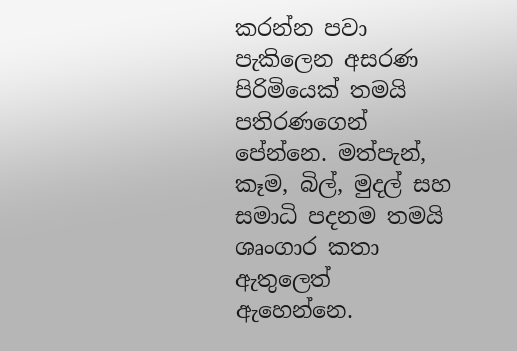කරන්න පවා පැකිලෙන අසරණ පිරිමියෙක් තමයි පතිරණගෙන් පේන්නෙ. මත්පැන්, කෑම, බිල්, මුදල් සහ සමාධි පදනම තමයි ශෘංගාර කතා ඇතුලෙත් ඇහෙන්නෙ.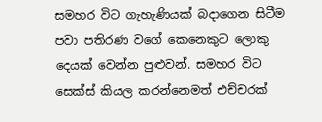සමහර විට ගැහැණියක් බදාගෙන සිටීම පවා පතිරණ වගේ කෙනෙකුට ලොකු දෙයක් වෙන්න පුළුවන්. සමහර විට සෙක්ස් කියල කරන්නෙමත් එච්චරක්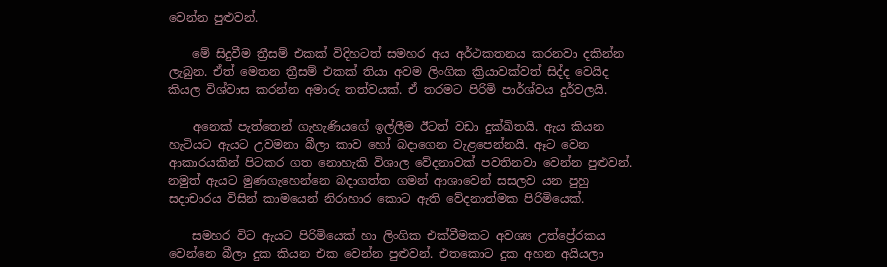වෙන්න පුළුවන්.

    මේ සිදුවීම ත්‍රීසම් එකක් විදිහටත් සමහර අය අර්ථකතනය කරනවා දකින්න ලැබුන. ඒත් මෙතන ත්‍රීසම් එකක් තියා අවම ලිංගික ක්‍රියාවක්වත් සිද්ද වෙයිද කියල විශ්වාස කරන්න අමාරු තත්වයක්. ඒ තරමට පිරිමි පාර්ශ්වය දුර්වලයි.

    අනෙක් පැත්තෙන් ගැහැණියගේ ඉල්ලීම ඊටත් වඩා දුක්ඛිතයි. ඇය කියන හැටියට ඇයට උවමනා බීලා කාව හෝ බදාගෙන වැළපෙන්නයි. ඈට වෙන ආකාරයකින් පිටකර ගත නොහැකි විශාල වේදනාවක් පවතිනවා වෙන්න පුළුවන්. නමුත් ඇයට මුණගැහෙන්නෙ බදාගත්ත ගමන් ආශාවෙන් සසලව යන පුහු සදාචාරය විසින් කාමයෙන් නිරාහාර කොට ඇති වේදනාත්මක පිරිමියෙක්.

    සමහර විට ඇයට පිරිමියෙක් හා ලිංගික එක්වීමකට අවශ්‍ය උත්ප්‍රේරකය වෙන්නෙ බීලා දුක කියන එක වෙන්න පුළුවන්. එතකොට දුක අහන අයියලා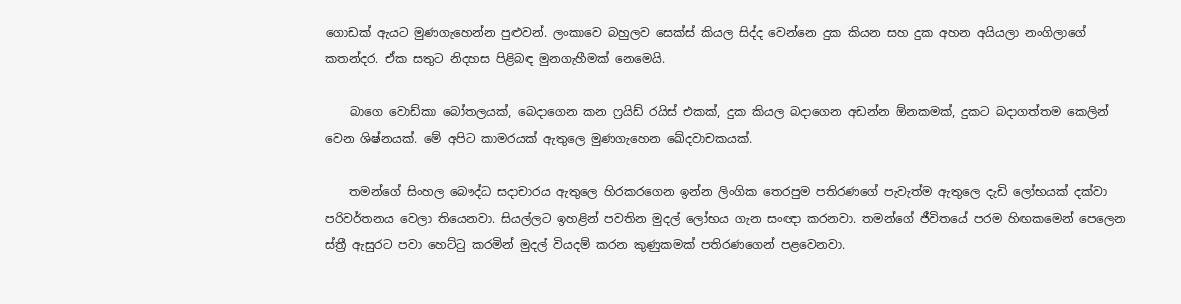ගොඩක් ඇයට මුණගැහෙන්න පුළුවන්. ලංකාවෙ බහුලව සෙක්ස් කියල සිද්ද වෙන්නෙ දුක කියන සහ දුක අහන අයියලා නංගිලාගේ කතන්දර. ඒක සතුට නිදහස පිළිබඳ මුනගැහීමක් නෙමෙයි.

    බාගෙ වොඩ්කා බෝතලයක්, බෙදාගෙන කන ෆ්‍රයිඩ් රයිස් එකක්, දුක කියල බදාගෙන අඩන්න ඕනකමක්, දුකට බදාගත්තම කෙලින් වෙන ශිෂ්නයක්. මේ අපිට කාමරයක් ඇතුලෙ මුණගැහෙන ඛේදවාචකයක්.

    තමන්ගේ සිංහල බෞද්ධ සදාචාරය ඇතුලෙ හිරකරගෙන ඉන්න ලිංගික තෙරපුම පතිරණගේ පැවැත්ම ඇතුලෙ දැඩි ලෝභයක් දක්වා පරිවර්තනය වෙලා තියෙනවා. සියල්ලට ඉහළින් පවතින මුදල් ලෝභය ගැන සංඥා කරනවා. තමන්ගේ ජීවිතයේ පරම හිඟකමෙන් පෙලෙන ස්ත්‍රී ඇසුරට පවා හෙට්ටු කරමින් මුදල් වියදම් කරන කුණුකමක් පතිරණගෙන් පළවෙනවා.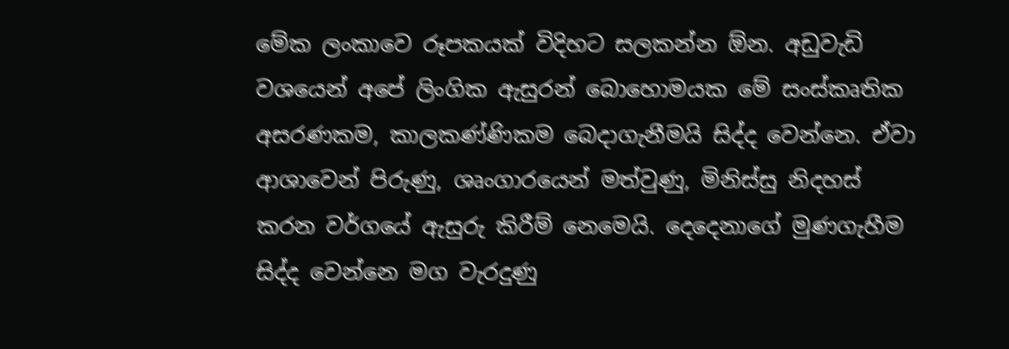මේක ලංකාවෙ රූපකයක් විදිහට සලකන්න ඕන. අඩුවැඩි වශයෙන් අපේ ලිංගික ඇසුරන් බොහොමයක මේ සංස්කෘතික අසරණක‍ම, කාලකණ්ණිකම බෙදාගැනීමයි සිද්ද වෙන්නෙ. ඒවා ආශාවෙන් පිරුණු, ශෘංගාරයෙන් මත්වුණු, මිනිස්සු නිදහස් කරන වර්ගයේ ඇසුරු කිරීම් නෙමෙයි. දෙදෙනාගේ මුණගැහීම සිද්ද වෙන්නෙ මග වැරදුණු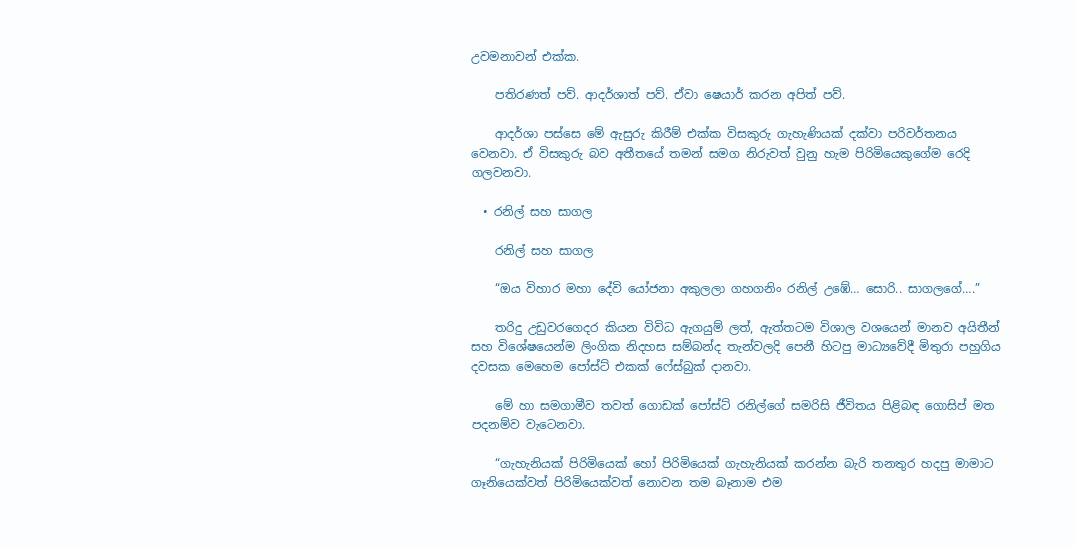උවමනාවන් එක්ක.

    පතිරණත් පව්. ආදර්ශාත් පව්. ඒවා ෂෙයාර් කරන අපිත් පව්.

    ආදර්ශා පස්සෙ මේ ඇසුරු කිරීම් එක්ක විසකුරු ගැහැණියක් දක්වා පරිවර්තනය වෙනවා. ඒ විසකුරු බව අතීතයේ තමන් සමග නිරුවත් වුනු හැම පිරිමියෙකුගේම රෙදි ගලවනවා.

  • රනිල් සහ සාගල

    රනිල් සහ සාගල

    “ඔය විහාර මහා දේවි යෝජනා අකුලලා ගහගනිං රනිල් උඹේ… සොරි.. සාගලගේ….”

    තරිදු උඩුවරගෙදර කියන විවිධ ඇගයුම් ලත්, ඇත්තටම විශාල වශයෙන් මානව අයිතීන් සහ විශේෂයෙන්ම ලිංගික නිදහස සම්බන්ද තැන්වලදි පෙනී හිටපු මාධ්‍යවේදී මිතුරා පහුගිය දවසක මෙහෙම පෝස්ට් එකක් ෆේස්බුක් දානවා.

    මේ හා සමගාමීව තවත් ගොඩක් පෝස්ට් රනිල්ගේ සමරිසි ජීවිතය පිළිබඳ ගොසිප් මත පදනම්ව වැටෙනවා.

    “ගැහැනියක් පි‍රිමියෙක් හෝ පිරිමියෙක් ගැහැනියක් කරන්න බැරි තනතුර හදපු මාමාට ගෑනියෙක්වත් පිරිමියෙක්වත් නොවන තම බෑනාම එම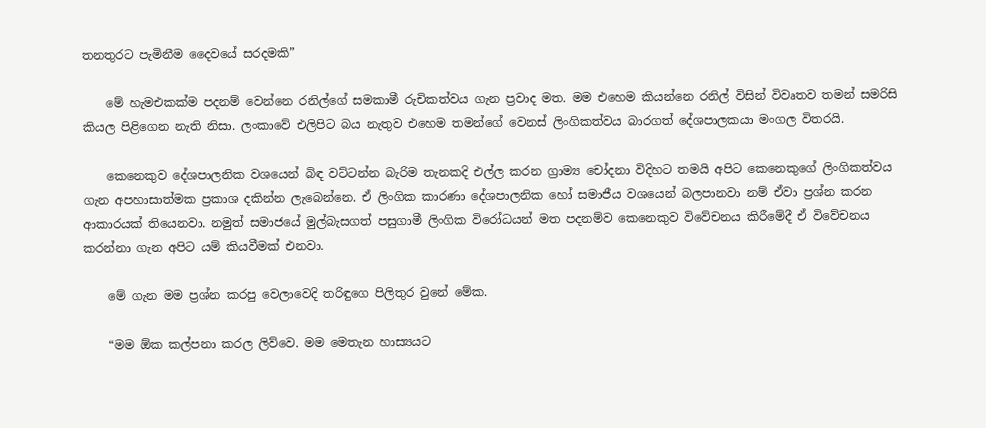තනතුරට පැමිනීම දෛවයේ සරදමකි”

    මේ හැමඑකක්ම පදනම් වෙන්නෙ රනිල්ගේ සමකාමී රුචිකත්වය ගැන ප්‍රවාද මත. මම එහෙම කියන්නෙ රනිල් විසින් විවෘතව තමන් සමරිසි කියල පිළිගෙන නැති නිසා. ලංකාවේ එලිපිට බය නැතුව එහෙම තමන්ගේ වෙනස් ලිංගිකත්වය බාරගත් දේශපාලකයා මංගල විතරයි.

    කෙනෙකුව දේශපාලනික වශයෙන් බිඳ වට්ටන්න බැරිම තැනකදි එල්ල කරන ග්‍රාම්‍ය චෝදනා විදිහට තමයි අපිට කෙනෙකුගේ ලිංගිකත්වය ගැන අපහාසාත්මක ප්‍රකාශ දකින්න ලැබෙන්නෙ. ඒ ලිංගික කාරණා දේශපාලනික හෝ සමාජීය වශයෙන් බලපානවා නම් ඒවා ප්‍රශ්න කරන ආකාරයක් තියෙනවා. නමුත් සමාජයේ මුල්බැසගත් පසුගාමී ලිංගික විරෝධයන් මත පදනම්ව කෙනෙකුව විවේචනය කිරීමේදී ඒ විවේචනය කරන්නා ගැන අපිට යම් කියවීමක් එනවා.

    මේ ගැන මම ප්‍රශ්න කරපු වෙලාවෙදි තරිඳුගෙ පිලිතුර වුනේ මේක.

    “මම ඕක කල්පනා කරල ලිව්වෙ. මම මෙතැන හාස්‍යයට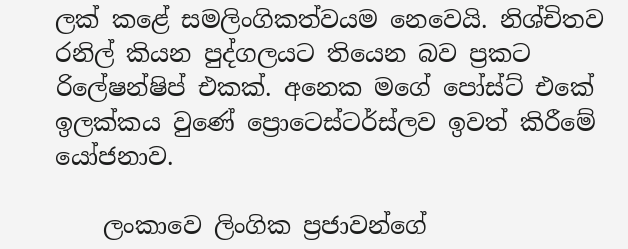ලක් කළේ සමලිංගිකත්වයම නෙවෙයි. නිශ්චිතව රනිල් කියන පුද්ගලයට තියෙන බව ප්‍රකට රිලේෂන්ෂිප් එකක්. අනෙක මගේ පෝස්ට් එකේ ඉලක්කය වුණේ ප්‍රොටෙස්ටර්ස්ලව ඉවත් කිරීමේ යෝජනාව.

    ලංකාවෙ ලිංගික ප්‍රජාවන්ගේ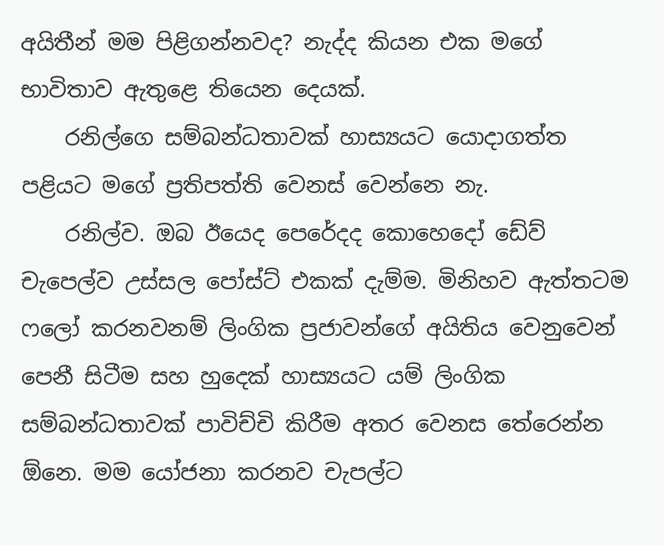අයිතීන් මම පිළිගන්නවද? නැද්ද කියන එක මගේ භාවිතාව ඇතුළෙ තියෙන දෙයක්.
    රනිල්ගෙ සම්බන්ධතාවක් හාස්‍යයට යොදාගත්ත පළියට මගේ ප්‍රතිපත්ති වෙනස් වෙන්නෙ නැ.
    රනිල්ව. ඔබ ඊයෙද පෙරේදද කොහෙදෝ ඩේව් චැපෙල්ව උස්සල පෝස්ට් එකක් දැම්ම. මිනිහව ඇත්තටම ෆලෝ කරනවනම් ලිංගික ප්‍රජාවන්ගේ අයිතිය වෙනුවෙන් පෙනී සිටීම සහ හුදෙක් හාස්‍යයට යම් ලිංගික සම්බන්ධතාවක් පාවිච්චි කිරීම අතර වෙනස තේරෙන්න ඕනෙ. මම යෝජනා කරනව චැපල්ට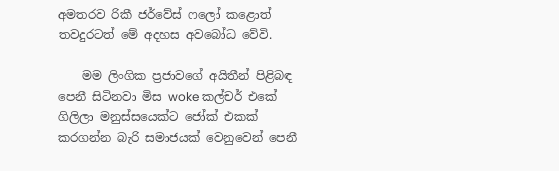අමතරව රිකී ජර්වේස් ෆලෝ කළොත් තවදුරටත් මේ අදහස අවබෝධ වේවි.

    මම ලිංගික ප්‍රජාවගේ අයිතීන් පිළිබඳ පෙනී සිටිනවා මිස woke කල්චර් එකේ ගිලිලා මනුස්සයෙක්ට ජෝක් එකක් කරගන්න බැරි සමාජයක් වෙනුවෙන් පෙනී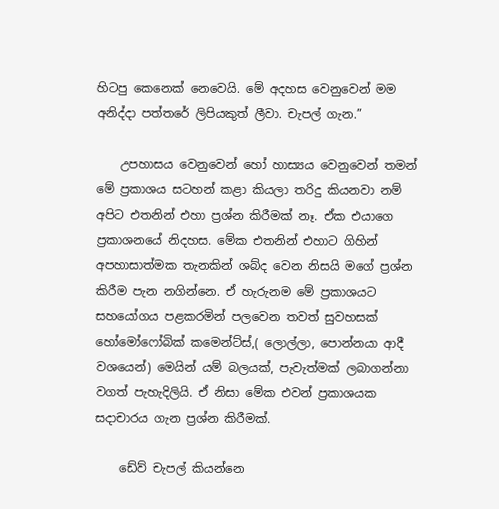හිටපු කෙනෙක් නෙවෙයි. මේ අදහස වෙනුවෙන් මම අනිද්දා පත්තරේ ලිපියකුත් ලීවා. චැපල් ගැන.”

    උපහාසය වෙනුවෙන් හෝ හාස්‍යය වෙනුවෙන් තමන් මේ ප්‍රකාශය සටහන් කළා කියලා තරිදු කියනවා නම් අපිට එතනින් එහා ප්‍රශ්න කිරීමක් නෑ. ඒක එයාගෙ ප්‍රකාශනයේ නිදහස. මේක එතනින් එහාට ගිහින් අපහාසාත්මක තැනකින් ශබ්ද වෙන නිසයි මගේ ප්‍රශ්න කිරීම පැන නගින්නෙ. ඒ හැරුනම මේ ප්‍රකාශයට සහයෝගය පළකරමින් පලවෙන තවත් සුවහසක් හෝමෝෆෝබික් කමෙන්ට්ස්,( ලොල්ලා, පොන්නයා ආදී වශයෙන්) මෙයින් යම් බලයක්, පැවැත්මක් ලබාගන්නා වගත් පැහැදිලියි. ඒ නිසා මේක එවන් ප්‍රකාශයක සදාචාරය ගැන ප්‍රශ්න කිරීමක්.

    ඩේව් චැපල් කියන්නෙ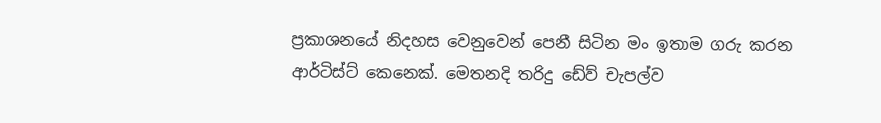ප්‍රකාශනයේ නිදහස වෙනුවෙන් පෙනී සිටින මං ඉතාම ගරු කරන ආර්ටිස්ට් කෙනෙක්. මෙතනදි තරිදු ඩේව් චැපල්ව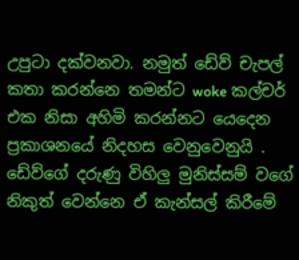උපුටා දක්වනවා. නමුත් ඩේව් චැපල් කතා කරන්නෙ තමන්ට woke කල්චර් එක නිසා අහිමි කරන්නට යෙදෙන ප්‍රකාශනයේ නිදහස වෙනුවෙනුයි . ඩේව්ගේ දරුණු විහිලු මුනිස්සම් වගේ නිකුත් වෙන්නෙ ඒ කැන්සල් කිරීමේ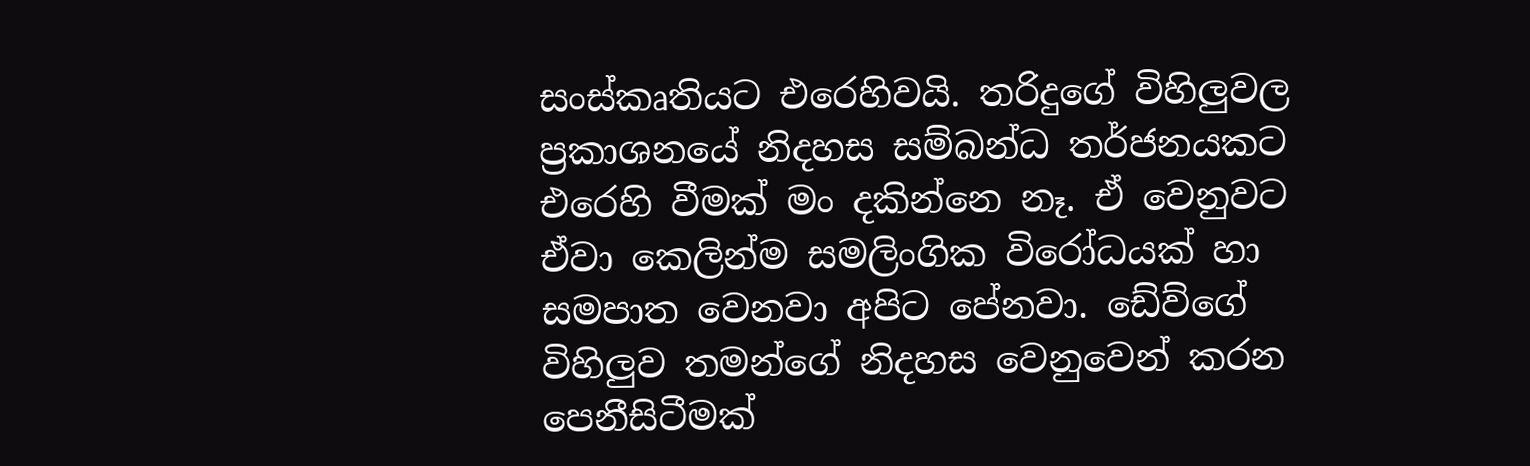සංස්කෘතියට එරෙහිවයි. තරිදුගේ විහිලුවල ප්‍රකාශනයේ නිදහස සම්බන්ධ තර්ජනයකට එරෙහි වීමක් මං දකින්නෙ නෑ. ඒ වෙනුවට ඒවා කෙලින්ම සමලිංගික විරෝධයක් හා සමපාත වෙනවා අපිට පේනවා. ඩේව්ගේ විහිලුව තමන්ගේ නිදහස වෙනුවෙන් කරන පෙනීසිටීමක්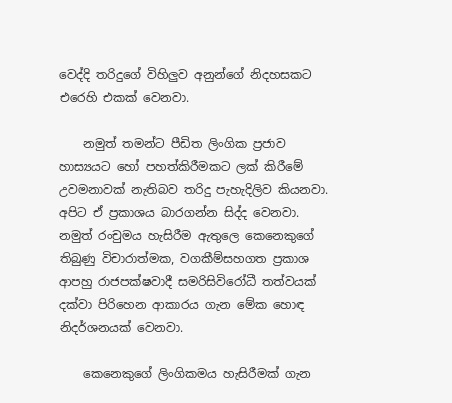වෙද්දි තරිදුගේ විහිලුව අනුන්ගේ නිදහසකට එරෙහි එකක් වෙනවා.

    නමුත් තමන්ට පීඩිත ලිංගික ප්‍රජාව හාස්‍යයට හෝ පහත්කිරීමකට ලක් කිරීමේ උවමනාවක් නැතිබව තරිදු පැහැදිලිව කියනවා. අපිට ඒ ප්‍රකාශය බාරගන්න සිද්ද වෙනවා. නමුත් රංචුමය හැසිරීම ඇතුලෙ කෙනෙකුගේ තිබුණු විචාරාත්මක, වගකීම්සහගත ප්‍රකාශ ආපහු රාජපක්ෂවාදී සමරිසිවිරෝධී තත්වයක් දක්වා පිරිහෙන ආකාරය ගැන මේක හොඳ නිදර්ශනයක් වෙනවා.

    කෙනෙකුගේ ලිංගිකමය හැසිරීමක් ගැන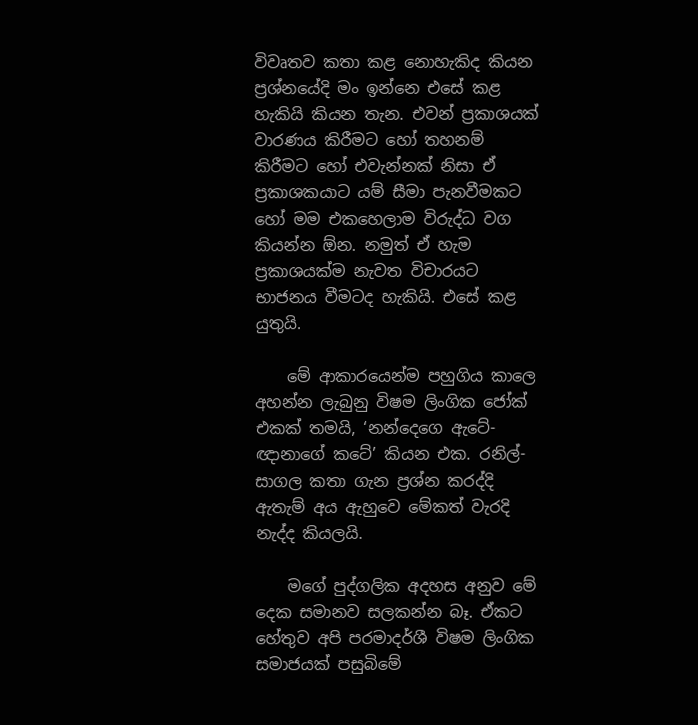විවෘතව කතා කළ නොහැකිද කියන ප්‍රශ්නයේදි මං ඉන්නෙ එසේ කළ හැකියි කියන තැන. එවන් ප්‍රකාශයක් වාරණය කිරීමට හෝ තහනම් කිරීමට හෝ එවැන්නක් නිසා ඒ ප්‍රකාශකයාට යම් සීමා පැනවීමකට හෝ මම එකහෙලාම විරුද්ධ වග කියන්න ඕන. නමුත් ඒ හැම ප්‍රකාශයක්ම නැවත විචාරයට භාජනය වීමටද හැකියි. එසේ කළ යුතුයි.

    මේ ආකාරයෙන්ම පහුගිය කාලෙ අහන්න ලැබුනු විෂම ලිංගික ජෝක් එකක් තමයි, ‘නන්දෙගෙ ඇටේ- ඥානාගේ කටේ’ කියන එක. රනිල්- සාගල කතා ගැන ප්‍රශ්න කරද්දි ඇතැම් අය ඇහුවෙ මේකත් වැරදි නැද්ද කියලයි.

    මගේ පුද්ගලික අදහස අනුව මේ දෙක සමානව සලකන්න බෑ. ඒකට හේතුව අපි පරමාදර්ශී විෂම ලිංගික සමාජයක් පසුබිමේ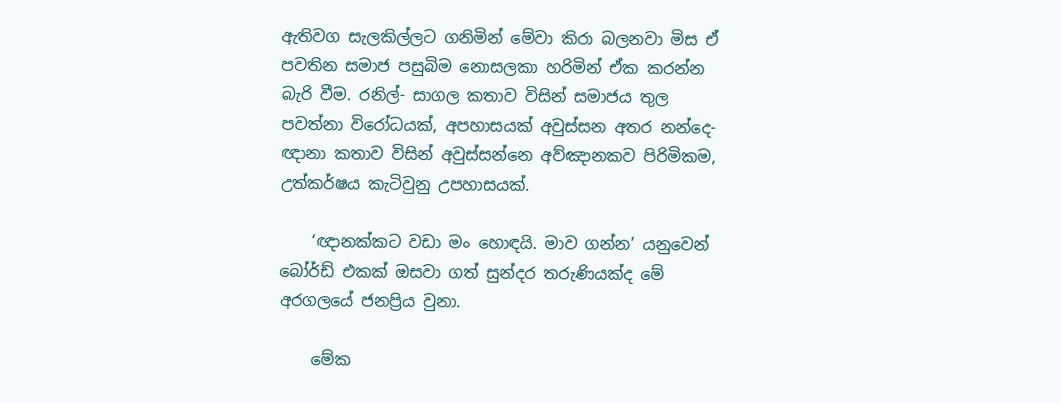ඇතිවග සැලකිල්ලට ගනිමින් මේවා කිරා බලනවා මිස ඒ පවතින සමාජ පසුබිම නොසලකා හරිමින් ඒක කරන්න බැරි වීම. රනිල්- සාගල කතාව විසින් සමාජය තුල පවත්නා විරෝධයක්, අපහාසයක් අවුස්සන අතර නන්දෙ-ඥානා කතාව විසින් අවුස්සන්නෙ අව්ඤානකව පිරිමිකම, උත්කර්ෂය කැටිවුනු උපහාසයක්.

    ‘ඥානක්කට වඩා මං හොඳයි. මාව ගන්න’ යනුවෙන් බෝර්ඩ් එකක් ඔසවා ගත් සුන්දර තරුණියක්ද මේ අරගල‍යේ ජනප්‍රිය වුනා.

    මේක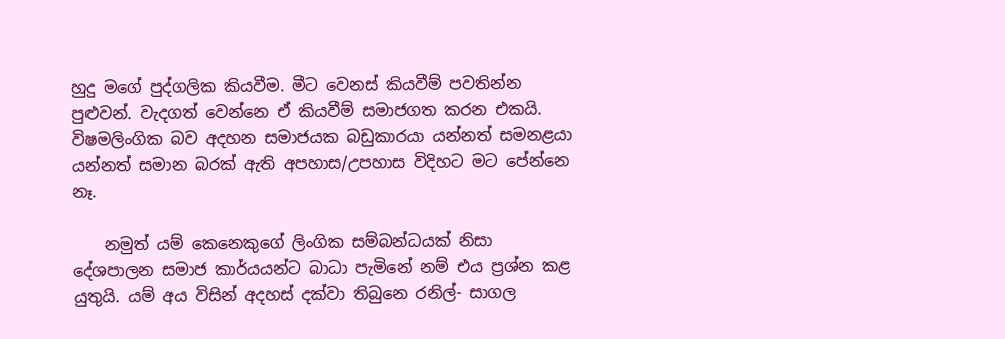හුදු මගේ පුද්ගලික කියවීම. මීට වෙනස් කියවීම් පවතින්න පුළුවන්. වැදගත් වෙන්නෙ ඒ කියවීම් සමාජගත කරන එකයි. විෂමලිංගික බව අදහන සමාජයක බඩුකාරයා යන්නත් සමනළයා යන්නත් සමාන බරක් ඇති අපහාස/උපහාස විදිහට මට පේන්නෙ නෑ.

    නමුත් යම් කෙනෙකුගේ ලිංගික සම්බන්ධයක් නිසා දේශපාලන සමාජ කාර්යයන්ට බාධා පැමිනේ නම් එය ප්‍රශ්න කළ යුතුයි. යම් අය විසින් අදහස් දක්වා තිබුනෙ රනිල්- සාගල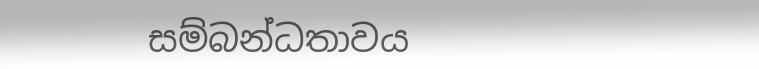සම්බන්ධතාවය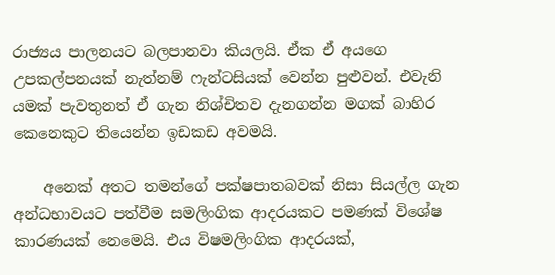රාජ්‍යය පාලනයට බලපානවා කියලයි. ඒක ඒ අයගෙ උපකල්පනයක් නැත්නම් ෆැන්ටසියක් වෙන්න පුළුවන්. එවැනි යමක් පැවතුනත් ඒ ගැන නිශ්චිතව දැනගන්න මගක් බාහිර කෙනෙකුට තියෙන්න ඉඩකඩ අවමයි.

    අනෙක් අතට තමන්ගේ පක්ෂපාතබවක් නිසා සියල්ල ගැන අන්ධභාවයට පත්වීම සමලිංගික ආදරයකට පමණක් විශේෂ කාරණයක් නෙමෙයි. එය විෂමලිංගික ආදරයක්,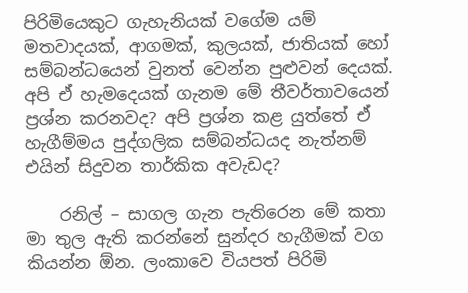පිරිමියෙකුට ගැහැනියක් වගේම යම් මතවාදයක්, ආගමක්, කුලයක්, ජාතියක් හෝ සම්බන්ධයෙන් වුනත් වෙන්න පුළුවන් දෙයක්. අපි ඒ හැමදෙයක් ගැනම මේ තීවර්තාවයෙන් ප්‍රශ්න කරනවද? අපි ප්‍රශ්න කළ යුත්තේ ඒ හැගීම්මය පුද්ගලික සම්බන්ධයද නැත්නම් එයින් සිදුවන තාර්කික අවැඩද?

    රනිල් – සාගල ගැන පැතිරෙන මේ කතා මා තුල ඇති කරන්නේ සුන්දර හැගීමක් වග කියන්න ඕන. ලංකාවෙ වියපත් පිරිමි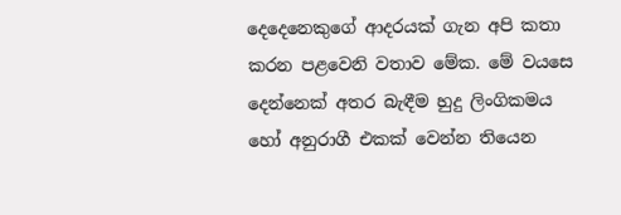දෙදෙනෙකුගේ ආදරයක් ගැන අපි කතා කරන පළවෙනි වතාව මේක. මේ වයසෙ දෙන්නෙක් අතර බැඳීම හුදු ලිංගිකමය හෝ අනුරාගී එකක් වෙන්න තියෙන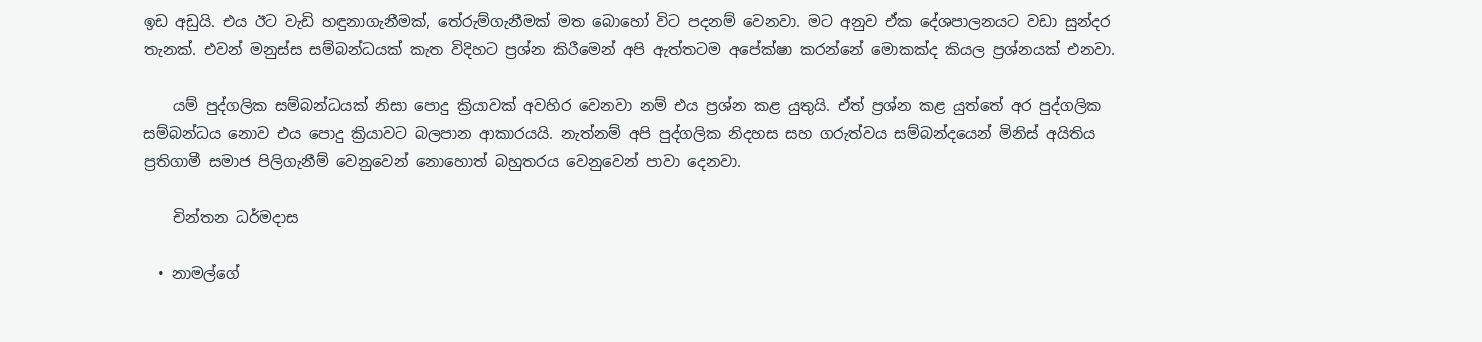ඉඩ අඩුයි. එය ඊට වැඩි හඳුනාගැනීමක්, තේරුම්ගැනීමක් මත බොහෝ විට පදනම් වෙනවා. මට අනුව ඒක දේශපාලනයට වඩා සුන්දර තැනක්. එවන් මනුස්ස සම්බන්ධයක් කැත විදිහට ප්‍රශ්න කිරීමෙන් අපි ඇත්තටම අපේක්ෂා කරන්නේ මොකක්ද කියල ප්‍රශ්නයක් එනවා.

    යම් පුද්ගලික සම්බන්ධයක් නිසා පොදු ක්‍රියාවක් අවහිර වෙනවා නම් එය ප්‍රශ්න කළ යුතුයි. ඒත් ප්‍රශ්න කළ යුත්තේ අර පුද්ගලික සම්බන්ධය නොව එය පොදු ක්‍රියාවට බලපාන ආකාරයයි. නැත්නම් අපි පුද්ගලික නිදහස සහ ගරුත්වය සම්බන්දයෙන් මිනිස් අයිතිය ප්‍රතිගාමී සමාජ පිලිගැනීම් වෙනුවෙන් නොහොත් බහුතරය වෙනුවෙන් පාවා දෙනවා.

    චින්තන ධර්මදාස

  • නාමල්ගේ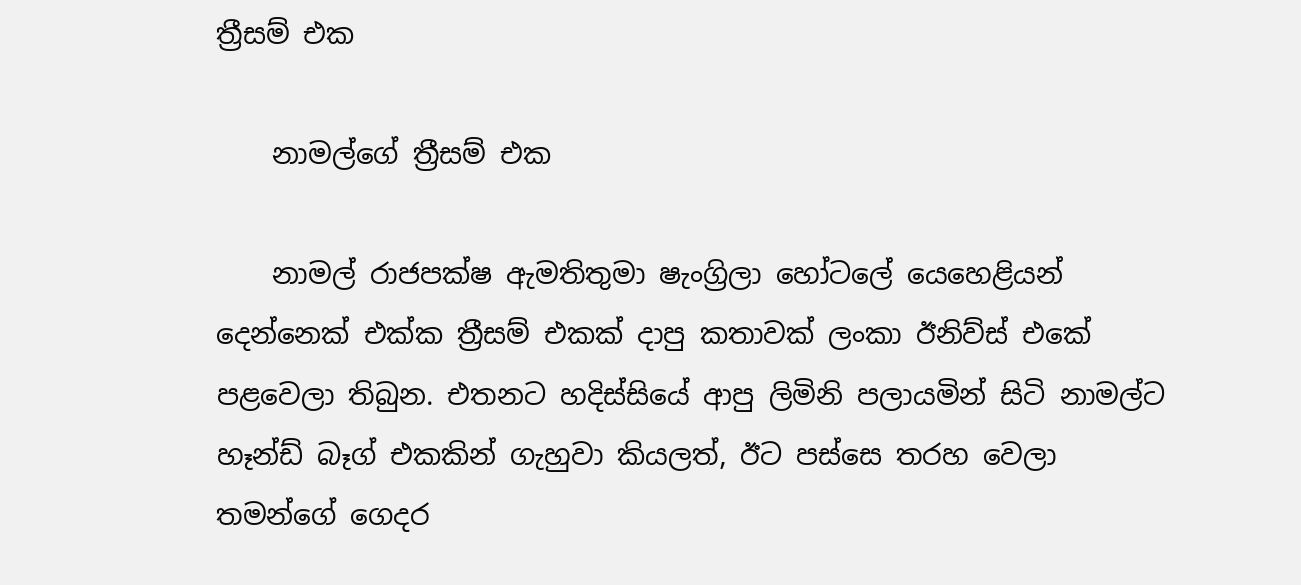ත්‍රීසම් එක

    නාමල්ගේ ත්‍රීසම් එක

    නාමල් රාජපක්ෂ ඇමතිතුමා ෂැංග්‍රිලා හෝටලේ යෙහෙළියන් දෙන්නෙක් එක්ක ත්‍රීසම් එකක් දාපු කතාවක් ලංකා ඊනිව්ස් එකේ පළවෙලා තිබුන. එතනට හදිස්සියේ ආපු ලිමිනි පලායමින් සිටි නාමල්ට හෑන්ඩ් බෑග් එකකින් ගැහුවා කියලත්, ඊට පස්සෙ තරහ වෙලා තමන්ගේ ගෙදර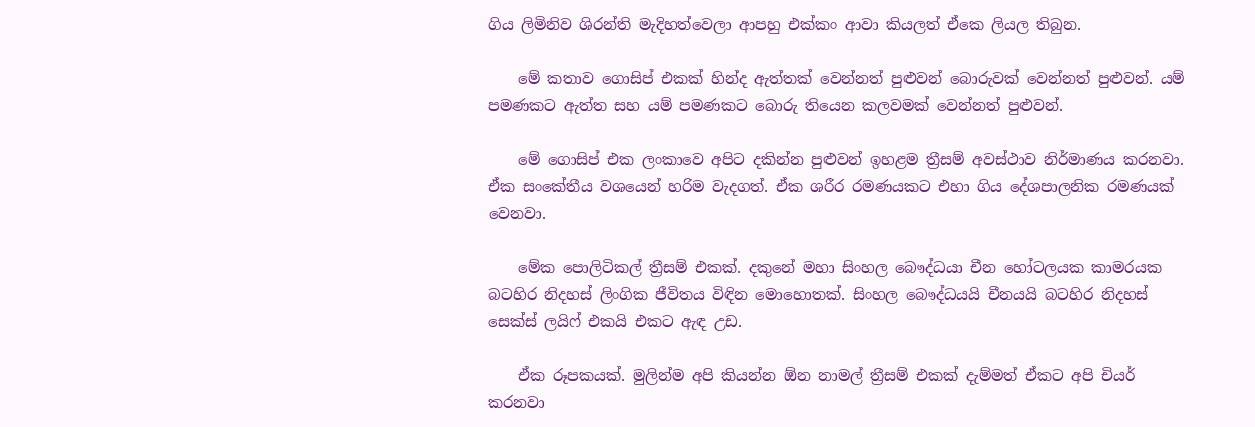ගිය ලිමිනිව ශිරන්ති මැදිහත්වෙලා ආපහු එක්කං ආවා කියලත් ඒකෙ ලියල තිබුන.

    මේ කතාව ගොසිප් එකක් හින්ද ඇත්තක් වෙන්නත් පුළුවන් බොරුවක් වෙන්නත් පුළුවන්. යම් පමණකට ඇත්ත සහ යම් පමණකට බොරු තියෙන කලවමක් වෙන්නත් පුළුවන්.

    මේ ගොසිප් එක ලංකාවෙ අපිට දකින්න පුළුවන් ඉහළම ත්‍රීසම් අවස්ථාව නිර්මාණය කරනවා. ඒක සංකේතීය වශයෙන් හරිම වැදගත්. ඒක ශරීර රමණයකට එහා ගිය දේශපාලනික රමණයක් වෙනවා.

    මේක පොලිටිකල් ත්‍රීසම් එකක්. දකුනේ මහා සිංහල බෞද්ධයා චීන හෝටලයක කාමරයක බටහිර නිදහස් ලිංගික ජීවිතය විඳින මොහොතක්. සිංහල බෞද්ධයයි චීනයයි බටහිර නිදහස් සෙක්ස් ලයිෆ් එකයි එකට ඇඳ උඩ.

    ඒක රූපකයක්. මුලින්ම අපි කියන්න ඕන නාමල් ත්‍රීසම් එකක් දැම්මත් ඒකට අපි චියර් කරනවා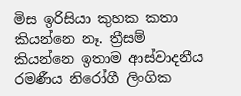මිස ඉරිසියා කුහක කතා කියන්නෙ නෑ. ත්‍රීසම් කියන්නෙ ඉතාම ආස්වාදනීය රමණීය නිරෝගී ලිංගික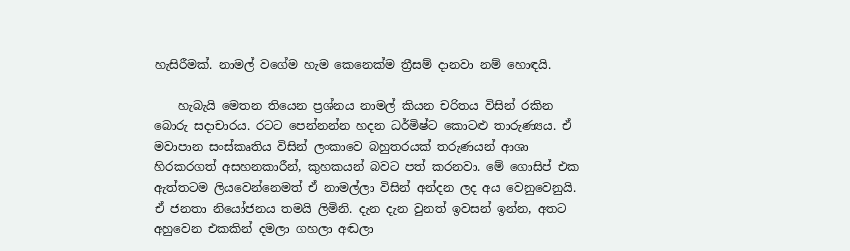හැසිරීමක්. නාමල් වගේම හැම කෙනෙක්ම ත්‍රීසම් දානවා නම් හොඳයි.

    හැබැයි මෙතන තියෙන ප්‍රශ්නය නාමල් කියන චරිතය විසින් රකින බොරු සදාචාරය. රටට පෙන්නන්න හදන ධර්මිෂ්ට කොටළු තාරුණ්‍යය. ඒ මවාපාන සංස්කෘතිය විසින් ලංකාවෙ බහුතරයක් තරුණයන් ආශා හිරකරගත් අසහනකාරීන්, කුහකයන් බවට පත් කරනවා. මේ ගොසිප් එක ඇත්තටම ලියවෙන්නෙමත් ඒ නාමල්ලා විසින් අන්දන ලද අය වෙනුවෙනුයි. ඒ ජනතා නියෝජනය තමයි ලිමිනි. දැන දැන වුනත් ඉවසන් ඉන්න, අතට අහුවෙන එකකින් දමලා ගහලා අඬලා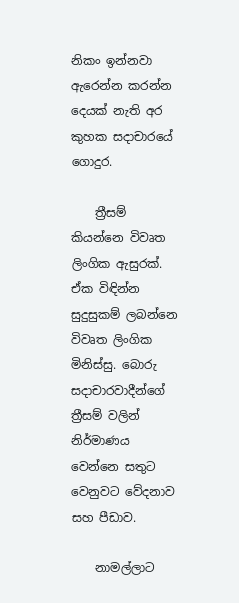නිකං ඉන්නවා ඇරෙන්න කරන්න දෙයක් නැති අර කුහක සදාචාරයේ ගොදුර.

    ත්‍රීසම් කියන්නෙ විවෘත ලිංගික ඇසුරක්. ඒක විඳින්න සුදුසුකම් ලබන්නෙ විවෘත ලිංගික මිනිස්සු. බොරු සදාචාරවාදීන්ගේ ත්‍රීසම් වලින් නිර්මාණය වෙන්නෙ සතුට වෙනුවට වේදනාව සහ පීඩාව.

    නාමල්ලාට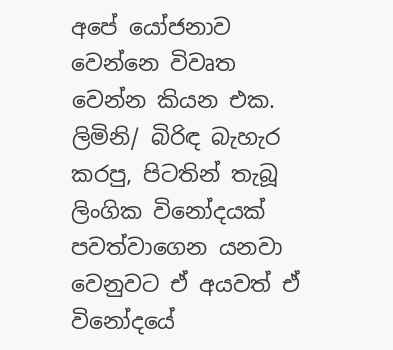අපේ යෝජනාව වෙන්නෙ විවෘත වෙන්න කියන එක. ලිමිනි/ බිරිඳ බැහැර කරපු, පිටතින් තැබූ ලිංගික විනෝදයක් පවත්වාගෙන යනවා වෙනුවට ඒ අයවත් ඒ විනෝදයේ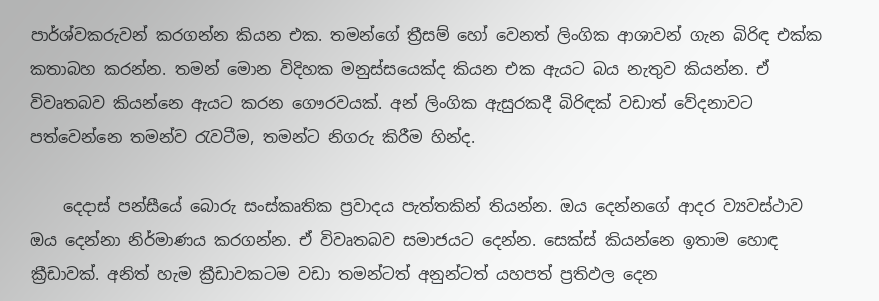පාර්ශ්වකරුවන් කරගන්න කියන එක. තමන්ගේ ත්‍රීසම් හෝ වෙනත් ලිංගික ආශාවන් ගැන බිරිඳ එක්ක කතාබහ කරන්න. තමන් මොන විදිහක මනුස්සයෙක්ද කියන එක ඇයට බය නැතුව කියන්න. ඒ විවෘතබව කියන්නෙ ඇයට කරන ගෞරවයක්. අන් ලිංගික ඇසුරකදී බිරිඳක් වඩාත් වේදනාවට පත්වෙන්නෙ තමන්ව රැවටීම, තමන්ට නිගරු කිරීම හින්ද.

    දෙදාස් පන්සීයේ බොරු සංස්කෘතික ප්‍රවාදය පැත්තකින් තියන්න. ඔය දෙන්නගේ ආදර ව්‍යවස්ථාව ඔය දෙන්නා නිර්මාණය කරගන්න. ඒ විවෘතබව සමාජයට දෙන්න. සෙක්ස් කියන්නෙ ඉතාම හොඳ ක්‍රීඩාවක්. අනිත් හැම ක්‍රීඩාවකටම වඩා තමන්ටත් අනුන්ටත් යහපත් ප්‍රතිඵල දෙන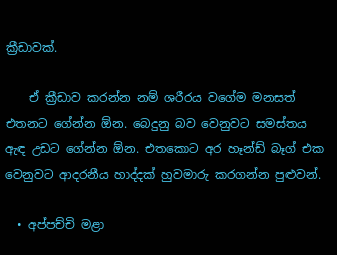ක්‍රීඩාවක්.

    ඒ ක්‍රීඩාව කරන්න නම් ශරීරය වගේම මනසත් එතනට ගේන්න ඕන. බෙදුනු බව වෙනුවට සමස්තය ඇඳ උඩට ගේන්න ඕන. එතකොට අර හෑන්ඩ් බෑග් එක‍ වෙනුවට ආදරනීය හාද්දක් හුවමාරු කරගන්න පුළුවන්.

  • අප්පච්චි මළා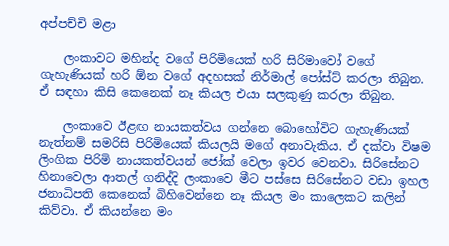අප්පච්චි මළා

    ලංකාවට මහින්ද වගේ පිරිමියෙක් හරි සිරිමාවෝ වගේ ගැහැණියක් හරි ඕන වගේ අදහසක් නිර්මාල් පෝස්ට් කරලා තිබුන. ඒ සඳහා කිසි කෙනෙක් නෑ කියල එයා සලකුණු කරලා තිබුන.

    ලංකාවෙ ඊළඟ නායකත්වය ගන්නෙ බොහෝවිට ගැහැණියක් නැත්නම් සමරිසි පිරිමියෙක් කියලයි මගේ අනාවැකිය. ඒ දක්වා විෂම ලිංගික පිරිමි නායකත්වයන් ජෝක් වෙලා ඉවර වෙනවා. සිරිසේනට හිනාවෙලා ආතල් ගනිද්දි ලංකාවෙ මීට පස්සෙ සිරිසේනට වඩා ඉහල ජනාධිපති කෙනෙක් බිහිවෙන්නෙ නෑ කියල මං කාලෙකට කලින් කිව්වා. ඒ කියන්නෙ මං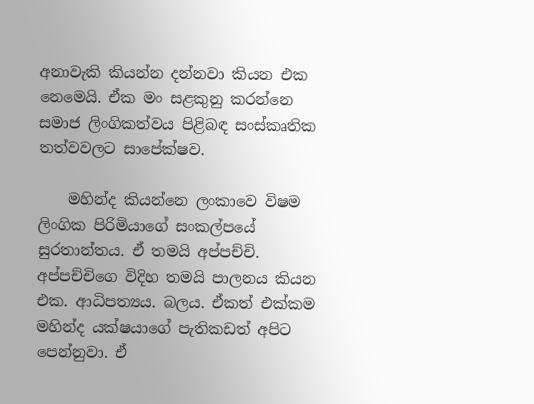අනාවැකි කියන්න දන්නවා කියන එක නෙමෙයි. ඒක මං සළකුනු කරන්නෙ සමාජ ලිංගිකත්වය පිළිබඳ සංස්කෘතික තත්වවලට සාපේක්ෂව.

    මහින්ද කියන්නෙ ලංකාවෙ විෂම ලිංගික පිරිමියාගේ සංකල්පයේ සුරතාන්තය. ඒ තමයි අප්පච්චි. අප්පච්චිගෙ විදිහ තමයි පාලනය කියන එක. ආධිපත්‍යය. බලය. ඒකත් එක්කම මහින්ද යක්ෂයාගේ පැතිකඩත් අපිට පෙන්නුවා. ඒ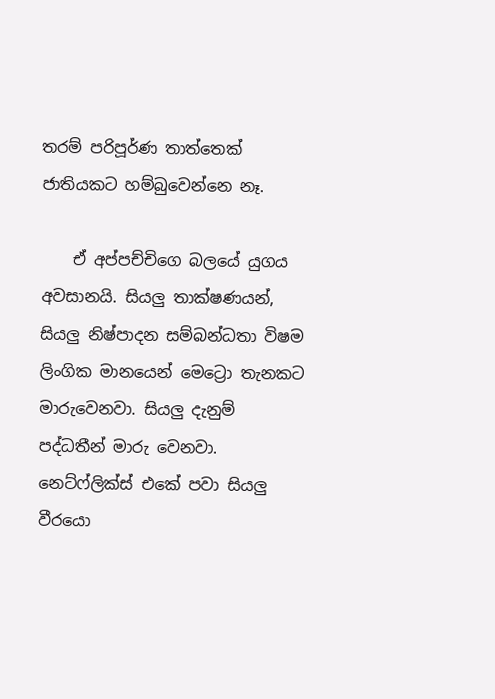තරම් පරිපූර්ණ තාත්තෙක් ජාතියකට හම්බුවෙන්නෙ නෑ.

    ඒ අප්පච්චිගෙ බලයේ යුගය අවසානයි. සියලු තාක්ෂණයන්, සියලු නිෂ්පාදන සම්බන්ධතා විෂම ලිංගික මානයෙන් මෙට්‍රො තැනකට මාරුවෙනවා. සියලු දැනුම් පද්ධතීන් මාරු වෙනවා. නෙට්ෆ්ලික්ස් එකේ පවා සියලු වීරයො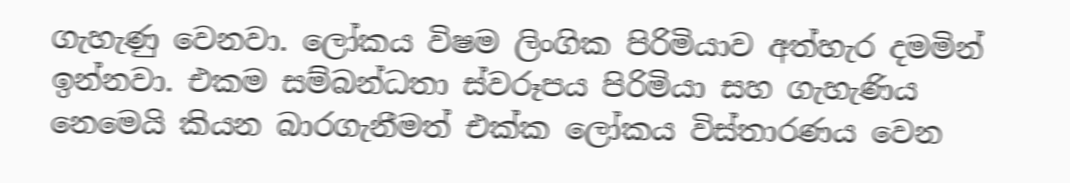ගැහැණු වෙනවා. ලෝකය විෂම ලිංගික පිරිමියාව අත්හැර දමමින් ඉන්නවා. එකම සම්බන්ධතා ස්වරූපය පිරිමියා සහ ගැහැණිය නෙමෙයි කියන බාරගැනීමත් එක්ක ලෝකය විස්තාරණය වෙන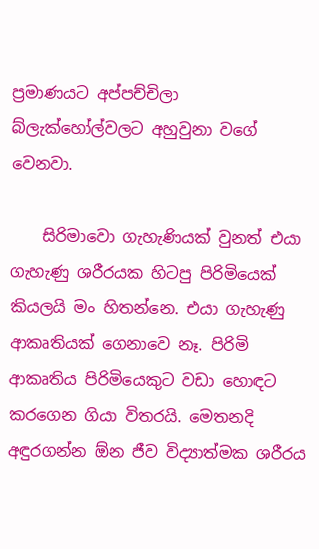ප්‍රමාණයට අප්පච්චිලා බ්ලැක්හෝල්වලට අහුවුනා වගේ වෙනවා.

    සිරිමාවො ගැහැණියක් වුනත් එයා ගැහැණු ශරීරයක හිටපු පිරිමියෙක් කියලයි මං හිතන්නෙ. එයා ගැහැණු ආකෘතියක් ගෙනාවෙ නෑ. පිරිමි ආකෘතිය පිරිමියෙකුට වඩා හොඳට කරගෙන ගියා විතරයි. මෙතනදි අඳුරගන්න ඕන ජීව විද්‍යාත්මක ශරීරය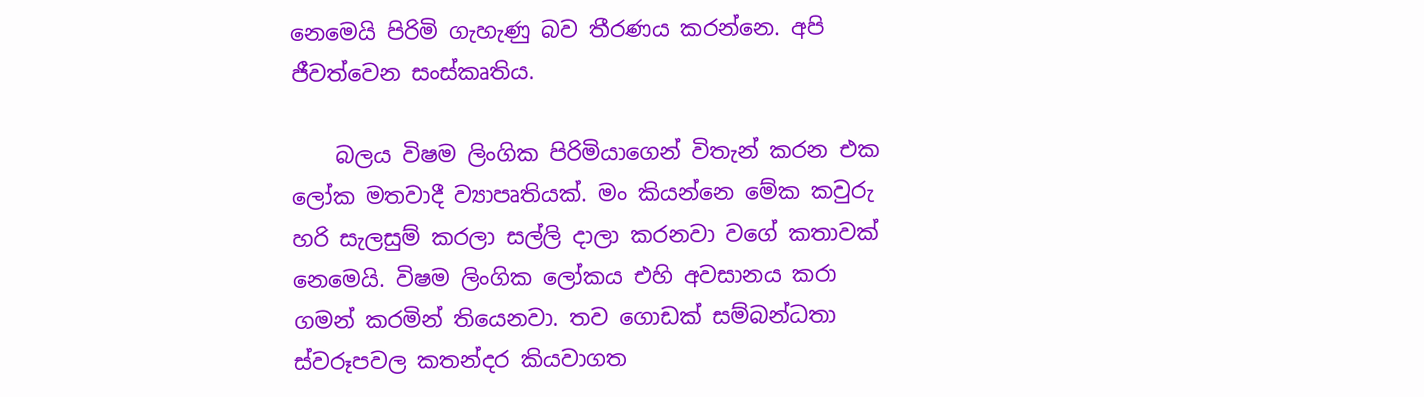නෙමෙයි පිරිමි ගැහැණු බව තීරණය කරන්නෙ. අපි ජීවත්වෙන සංස්කෘතිය.

    බලය විෂම ලිංගික පිරිමියාගෙන් විතැන් කරන එක ලෝක මතවාදී ව්‍යාපෘතියක්. මං කියන්නෙ මේක කවුරු හරි සැලසුම් කරලා සල්ලි දාලා කරනවා වගේ කතාවක් නෙමෙයි. විෂම ලිංගික ලෝකය එහි අවසානය කරා ගමන් කරමින් තියෙනවා. තව ගොඩක් සම්බන්ධතා ස්වරූපවල කතන්දර කියවාගත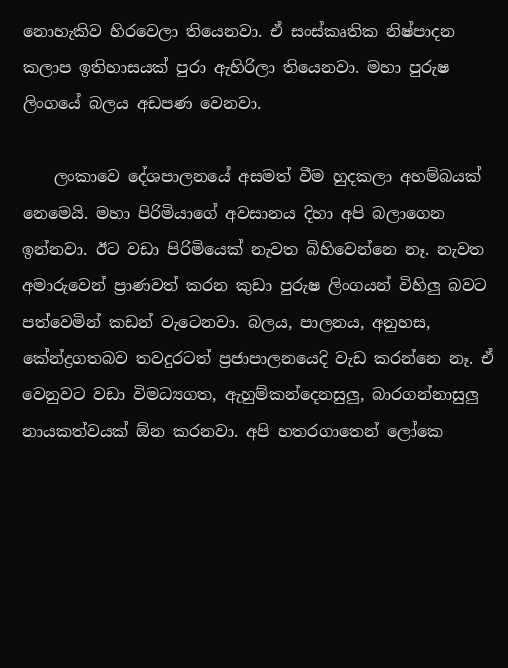නොහැකිව හිරවෙලා තියෙනවා. ඒ සංස්කෘතික නිෂ්පාදන කලාප ඉතිහාසයක් පුරා ඇහිරිලා තියෙනවා. මහා පුරුෂ ලිංගයේ බලය අඩපණ වෙනවා.

    ලංකාවෙ දේශපාලනයේ අසමත් වීම හුදකලා අහම්බයක් නෙමෙයි. මහා පිරිමියාගේ අවසානය දිහා අපි බලාගෙන ඉන්නවා. ඊට වඩා පිරිමියෙක් නැවත බිහිවෙන්නෙ නෑ. නැවත අමාරුවෙන් ප්‍රාණවත් කරන කුඩා පුරුෂ ලිංගයන් විහිලු බවට පත්වෙමින් කඩන් වැටෙනවා. බලය, පාලනය, අනුහස, කේන්ද්‍රගතබව තවදුරටත් ප්‍රජාපාලනයෙදි වැඩ කරන්නෙ නෑ. ඒ වෙනුවට වඩා විමධ්‍යගත, ඇහුම්කන්දෙනසුලු, බාරගන්නාසුලු නායකත්වයක් ඕන කරනවා. අපි හතරගාතෙන් ලෝකෙ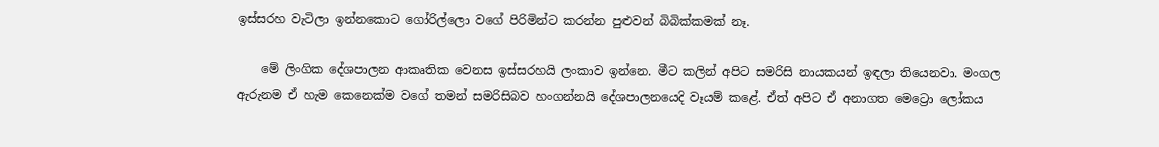ඉස්සරහ වැටිලා ඉන්නකොට ගෝරිල්ලො වගේ පිරිමින්ට කරන්න පුළුවන් බිබික්කමක් නෑ.

    මේ ලිංගික දේශපාලන ආකෘතික වෙනස ඉස්සරහයි ලංකාව ඉන්නෙ. මීට කලින් අපිට සමරිසි නායකයන් ඉඳලා තියෙනවා. මංගල ඇරුනම ඒ හැම කෙනෙක්ම වගේ තමන් සමරිසිබව හංගන්නයි දේශපාලනයෙදි වෑයම් කළේ. ඒත් අපිට ඒ ‍අනාගත මෙට්‍රො ලෝකය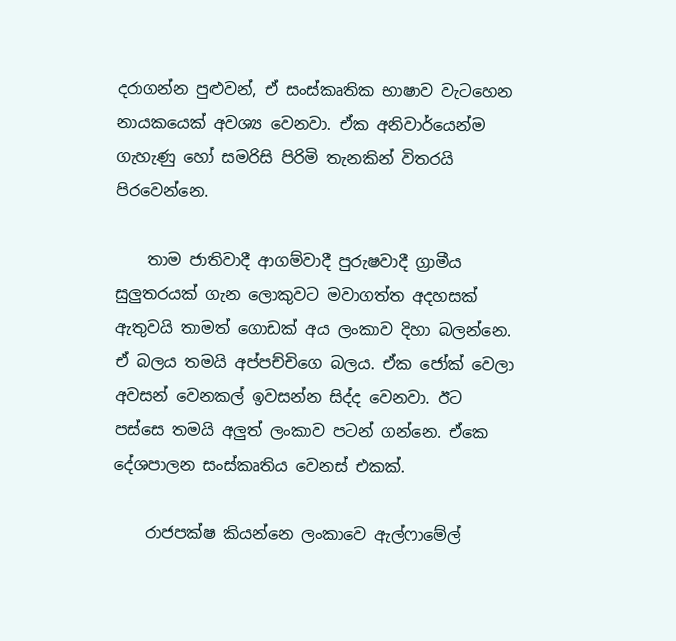දරාගන්න පුළුවන්, ඒ සංස්කෘතික භාෂාව වැටහෙන නායකයෙක් අවශ්‍ය වෙනවා. ඒක අනිවාර්යෙන්ම ගැහැණු හෝ සමරිසි පිරිමි තැනකින් විතරයි පිරවෙන්නෙ.

    තාම ජාතිවාදී ආගම්වාදී පුරුෂවාදී ග්‍රාමීය සුලුතරයක් ගැන ලොකුවට මවාගත්ත අදහසක් ඇතුවයි තාමත් ගොඩක් අය ලංකාව දිහා බලන්නෙ. ඒ බලය තමයි අප්පච්චිගෙ බලය. ඒක ජෝක් වෙලා අවසන් වෙනකල් ඉවසන්න සිද්ද වෙනවා. ඊට පස්සෙ තමයි අලුත් ලංකාව පටන් ගන්නෙ. ඒකෙ දේශපාලන සංස්කෘතිය වෙනස් එකක්.

    රාජපක්ෂ කියන්නෙ ලංකාවෙ ඇල්ෆාමේල්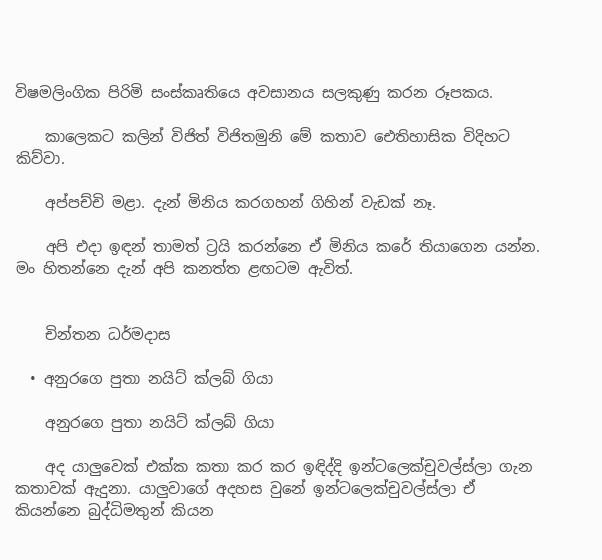විෂමලිංගික පිරිමි සංස්කෘතියෙ අවසානය සලකුණු කරන රූපකය.

    කාලෙකට කලින් විජිත් විජිතමුනි මේ කතාව ඓතිහාසික විදිහට කිව්වා.

    අප්පච්චි මළා. දැන් මිනිය කරගහන් ගිහින් වැඩක් නෑ.

    අපි එදා ඉඳන් තාමත් ට්‍රයි කරන්නෙ ඒ මිනිය කරේ තියාගෙන යන්න. මං හිතන්නෙ දැන් අපි කනත්ත ළඟටම ඇවිත්.


    චින්තන ධර්මදාස

  • අනුරගෙ පුතා නයිට් ක්ලබ් ගියා

    අනුරගෙ පුතා නයිට් ක්ලබ් ගියා

    අද යාලුවෙක් එක්ක කතා කර කර ඉඳිද්දි ඉන්ටලෙක්චුවල්ස්ලා ගැන කතාවක් ඇදුනා. යාලුවාගේ අදහස වුනේ ඉන්ටලෙක්චුවල්ස්ලා ඒ කියන්නෙ බුද්ධිමතුන් කියන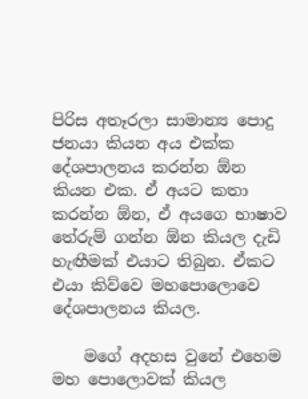පිරිස අතෑරලා සාමාන්‍ය පොදු ජනයා කියන අය එක්ක දේශපාලනය කරන්න ඕන කියන එක. ඒ අයට කතා කරන්න ඕන, ඒ අයගෙ භාෂාව තේරුම් ගන්න ඕන කියල දැඩි හැඟීමක් එයාට තිබුන. ඒකට එයා කිව්වෙ මහපොලොවෙ දේශපාලනය කියල.

    මගේ අදහස වුනේ එහෙම මහ පොලොවක් කියල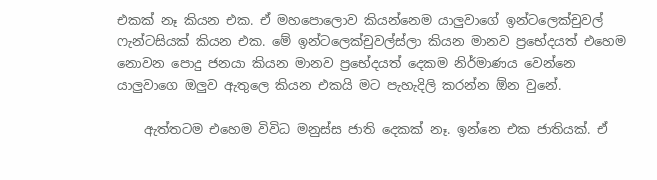එකක් නෑ කියන එක. ඒ මහපොලොව කියන්නෙම යාලුවාගේ ඉන්ටලෙක්චුවල් ෆැන්ටසියක් කියන එක. මේ ඉන්ටලෙක්චුවල්ස්ලා කියන මානව ප්‍රභේදයත් එහෙම නොවන පොදු ජනයා කියන මානව ප්‍රභේදයත් දෙකම නිර්මාණය වෙන්නෙ යාලුවාගෙ ඔලුව ඇතුලෙ කියන එකයි මට පැහැදිලි කරන්න ඕන වුනේ.

    ඇත්තටම එහෙම විවිධ මනුස්ස ජාති දෙකක් නෑ. ඉන්නෙ එක ජාතියක්. ඒ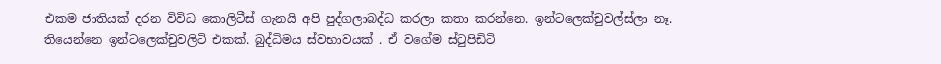එකම ජාතියක් දරන විවිධ කොලිටීස් ගැනයි අපි පුද්ගලාබද්ධ කරලා කතා කරන්නෙ. ඉන්ටලෙක්චුවල්ස්ලා නෑ. තියෙන්නෙ ඉන්ටලෙක්චුවලිටි එකක්. බුද්ධිමය ස්වභාවයක් . ඒ වගේම ස්ටුපිඩිටි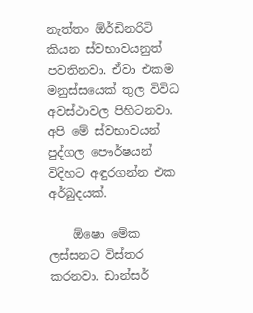නැත්තං ඕර්ඩිනරිටි කියන ස්වභාවයනුත් පවතිනවා. ඒවා එකම මනුස්සයෙක් තුල විවිධ අවස්ථාවල පිහිටනවා. අපි මේ ස්වභාවයන් පුද්ගල ‍පෞර්ෂයන් විදිහට අඳුරගන්න එක අර්බුදයක්.

    ඕෂො මේක ලස්සනට විස්තර කරනවා. ඩාන්සර්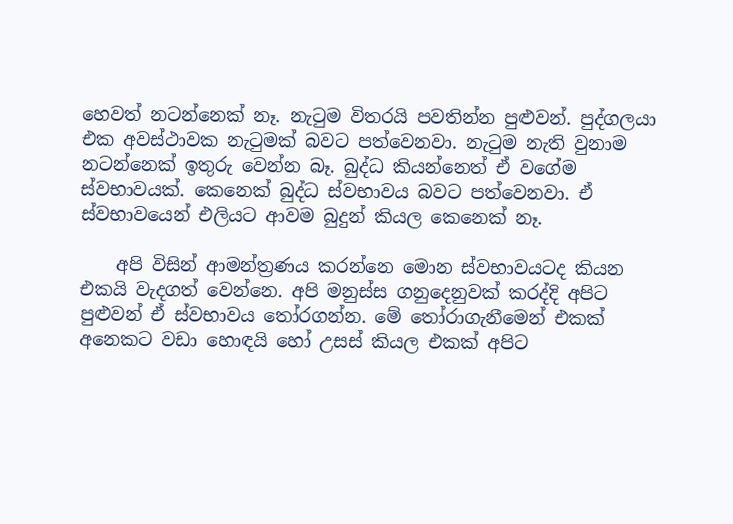හෙවත් නටන්නෙක් නෑ. නැටුම විතරයි පවතින්න පුළුවන්. පුද්ගලයා එක අවස්ථාවක නැටුමක් බවට පත්වෙනවා. නැටුම නැති වුනාම නටන්නෙක් ඉතුරු වෙන්න බෑ. බුද්ධ කියන්නෙත් ඒ වගේම ස්වභාවයක්. කෙනෙක් බුද්ධ ස්වභාවය බවට පත්වෙනවා. ඒ ස්වභාවයෙන් එලියට ආවම බුදුන් කියල කෙනෙක් නෑ.

    අපි විසින් ආමන්ත්‍රණය කරන්නෙ මොන ස්වභාවයටද කියන එකයි වැදගත් වෙන්නෙ. අපි මනුස්ස ගනුදෙනුවක් කරද්දි අපිට පුළුවන් ඒ ස්වභාවය තෝරගන්න. මේ තෝරාගැනීමෙන් එකක් අනෙකට වඩා හොඳයි හෝ උසස් කියල එකක් අපිට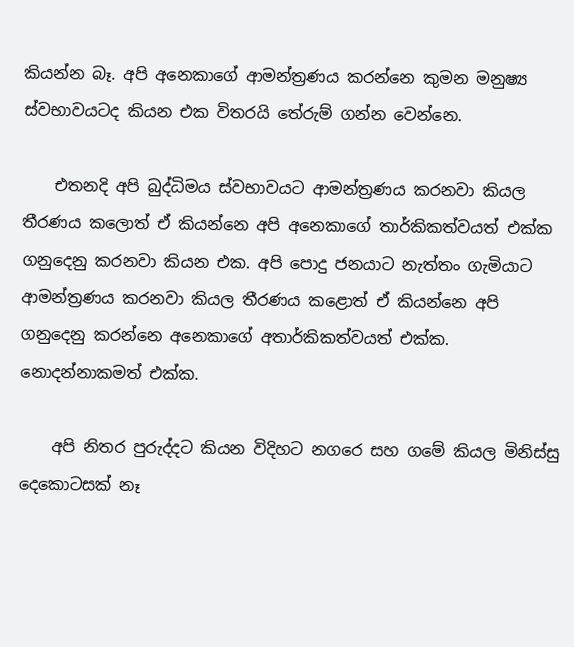කියන්න බෑ. අපි අනෙකාගේ ආමන්ත්‍රණය කරන්නෙ කුමන මනුෂ්‍ය ස්වභාවයටද කියන එක විතරයි තේරුම් ගන්න වෙන්නෙ.

    එතනදි අපි බුද්ධිමය ස්වභාවයට ආමන්ත්‍රණය කරනවා කියල තීරණය කලොත් ඒ කියන්නෙ අපි අනෙකාගේ තාර්කිකත්වයත් එක්ක ගනුදෙනු කරනවා කියන එක. අපි පොදු ජනයාට නැත්තං ගැමියාට ආමන්ත්‍රණය කරනවා කියල තීරණය කළොත් ඒ කියන්නෙ අපි ගනුදෙනු කරන්නෙ අනෙකාගේ අතාර්කිකත්වයත් එක්ක. නොදන්නාකමත් එක්ක.

    අපි නිතර පුරුද්දට කියන විදිහට නගරෙ සහ ගමේ කියල මිනිස්සු දෙකෙ‍ාටසක් නෑ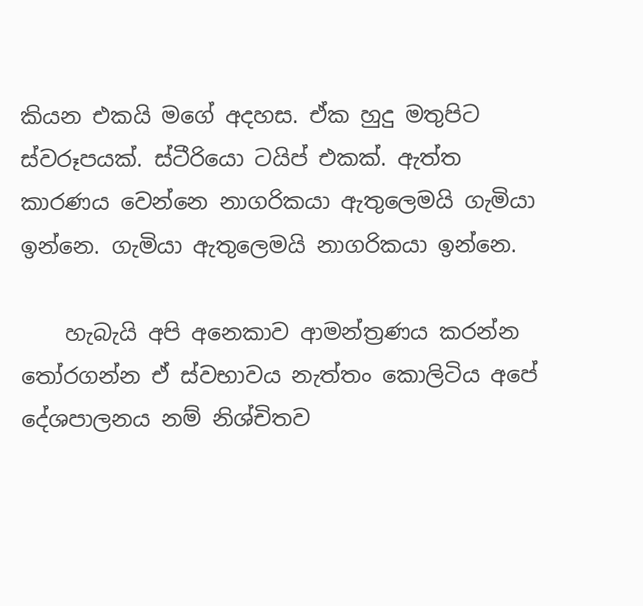කියන එකයි මගේ අදහස. ඒක හුදු මතුපිට ස්වරූපයක්. ස්ටීරියො ටයිප් එකක්. ඇත්ත කාරණය වෙන්නෙ නාගරිකයා ඇතුලෙමයි ගැමියා ඉන්නෙ. ගැමියා ඇතුලෙමයි නාගරිකයා ඉන්නෙ.

    හැබැයි අපි අනෙකාව ආමන්ත්‍රණය කරන්න තෝරගන්න ඒ ස්වභාවය නැත්තං කොලිටිය අපේ දේශපාලනය නම් නිශ්චිතව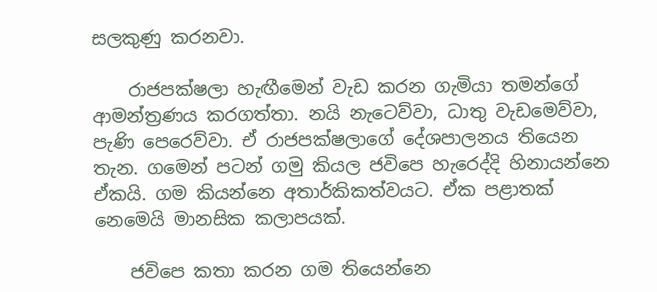සලකුණු කරනවා.

    රාජපක්ෂලා හැඟීමෙන් වැඩ කරන ගැමියා තමන්ගේ ආමන්ත්‍රණය කරගත්තා. නයි නැටෙව්වා, ධාතු වැ‍ඩමෙව්වා, පැණි පෙරෙව්වා. ඒ රාජපක්ෂලාගේ දේශපාලනය තියෙන තැන. ගමෙන් පටන් ගමු කියල ජවිපෙ හැරෙද්දි හිනායන්නෙ ඒකයි. ගම කියන්නෙ අතාර්කිකත්වයට. ඒක පළාතක් නෙමෙයි මානසික කලාපයක්.

    ජවිපෙ කතා කරන ගම තියෙන්නෙ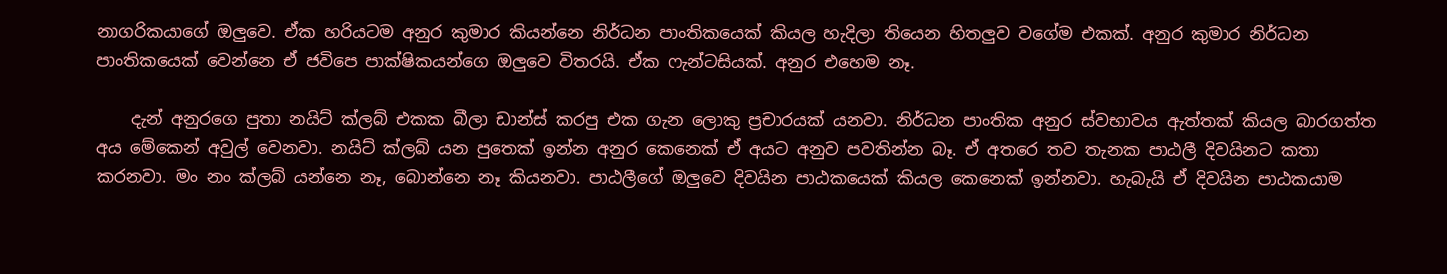නාගරිකයාගේ ඔලුවෙ. ඒක හරියටම අනුර කුමාර කියන්නෙ නිර්ධන පාංතිකයෙක් කියල හැදිලා තියෙන හිතලුව වගේම එකක්. අනුර කුමාර නිර්ධන පාංතිකයෙක් වෙන්නෙ ඒ ජවිපෙ පාක්ෂිකයන්ගෙ ඔලුවෙ විතරයි. ඒක ෆැන්ටසියක්. අනුර එහෙම නෑ.

    දැන් අනුරගෙ පුතා නයිට් ක්ලබ් එකක බීලා ඩාන්ස් කරපු එක ගැන ලොකු ප්‍රචාරයක් යනවා. නිර්ධන පාංතික අනුර ස්වභාවය ඇත්තක් කියල බාරගත්ත අය මේකෙන් අවුල් වෙනවා. නයිට් ක්ලබ් යන පුතෙක් ඉන්න අනුර කෙනෙක් ඒ අයට අනුව පවතින්න බෑ. ඒ අතරෙ තව තැනක පාඨලී දිවයිනට කතා කරනවා. මං නං ක්ලබ් යන්නෙ නෑ, බොන්නෙ නෑ කියනවා. පාඨලීගේ ඔලුවෙ දිවයින පාඨකයෙක් කියල කෙනෙක් ඉන්නවා. හැබැයි ඒ දිවයින පාඨකයාම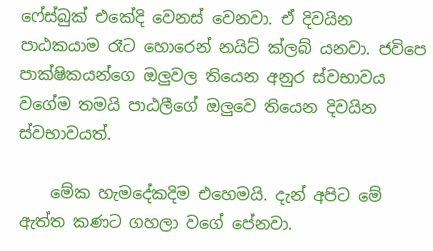ෆේස්බුක් එකේදි වෙනස් වෙනවා. ඒ දිවයින පාඨකයාම රෑට හොරෙන් නයිට් ක්ලබ් යනවා. ජවිපෙ පාක්ෂිකයන්ගෙ ඔලුවල තියෙන අනුර ස්වභාවය වගේම තමයි පාඨලීගේ ඔලුවෙ තියෙන දිවයින ස්වභාවයත්.

    මේක හැමදේකදිම එහෙමයි. දැන් අපිට මේ ඇත්ත කණට ගහලා වගේ පේනවා.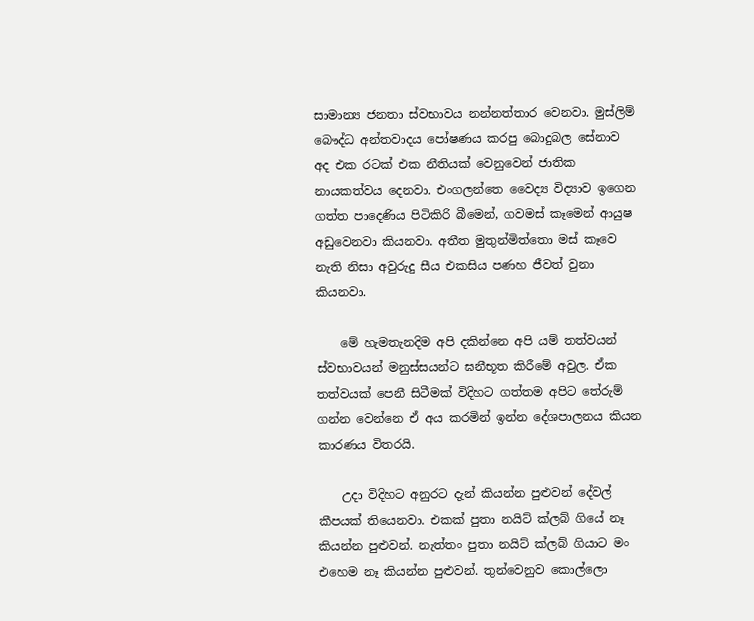සාමාන්‍ය ජනතා ස්වභාවය නන්නත්තාර වෙනවා. මුස්ලිම් බෞද්ධ අන්තවාදය පෝෂණය කරපු බොදුබල සේනාව අද එක රටක් එක නීතියක් වෙනුවෙන් ජාතික නායකත්වය දෙනවා. එංගලන්තෙ වෛද්‍ය විද්‍යාව ඉගෙන ගත්ත පාදෙණිය පිටිකිරි බීමෙන්, ගවමස් කෑමෙන් ආයුෂ අඩුවෙනවා කියනවා. අතීත මුතුන්මිත්තො මස් කෑවෙ නැති නිසා අවුරුදු සීය එකසිය පණහ ජීවත් වුනා කියනවා.

    මේ හැමතැනදිම අපි දකින්නෙ අපි යම් තත්වයන් ස්වභාවයන් මනුස්සයන්ට ඝනීභූත කිරීමේ අවුල. ඒක තත්වයක් පෙනී සිටීමක් විදිහට ගත්තම අපිට තේරුම් ගන්න වෙන්නෙ ඒ අය කරමින් ඉන්න දේශපාලනය කියන කාරණය විතරයි.

    උදා විදිහට අනුරට දැන් කියන්න පුළුවන් දේවල් කීපයක් තියෙනවා. එකක් පුතා නයිට් ක්ලබ් ගියේ නෑ කියන්න පුළුවන්. නැත්තං පුතා නයිට් ක්ලබ් ගියාට මං එහෙම නෑ කියන්න පුළුවන්. තුන්වෙනුව කොල්ලො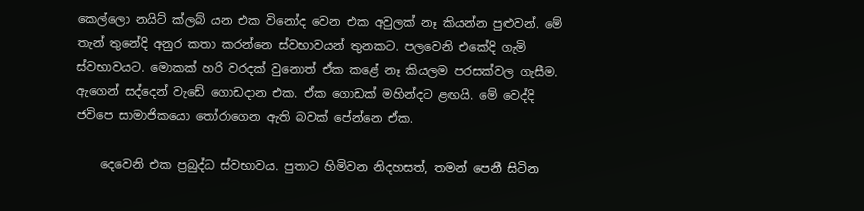කෙල්ලො නයිට් ක්ලබ් යන එක විනෝද වෙන එක අවුලක් නෑ කියන්න පුළුවන්. මේ තැන් තුනේදි අනුර කතා කරන්නෙ ස්වභාවයන් තුනකට. පලවෙනි එකේදි ගැමි ස්වභාවයට. මොකක් හරි වරදක් වුනොත් ඒක කළේ නෑ කියලම පරසක්වල ගැසීම. ඇගෙන් සද්දෙන් වැඩේ ගොඩදාන එක. ඒක ගොඩක් මහින්දට ළඟයි. මේ වෙද්දි ජවිපෙ සාමාජිකයො තෝරාගෙන ඇති බවක් පේන්නෙ ඒක.

    දෙවෙනි එක ප්‍රබුද්ධ ස්වභාවය. පුතාට හිමිවන නිදහසත්, තමන් පෙනී සිටින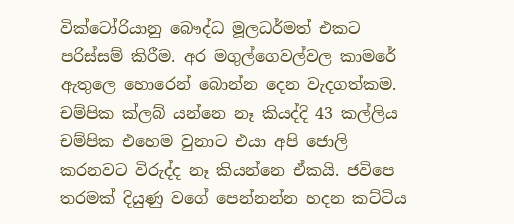වික්ටෝරියානු බෞද්ධ මූලධර්මත් එකට පරිස්සම් කිරීම. අර මගුල්ගෙවල්වල කාමරේ ඇතුලෙ හොරෙන් බොන්න දෙන වැදගත්කම. චම්පික ක්ලබ් යන්නෙ නෑ කියද්දි 43 කල්ලිය චම්පික එහෙම වුනාට එයා අපි ජොලි කරනවට විරුද්ද නෑ කියන්නෙ ඒකයි. ජවිපෙ තරමක් දියුණු වගේ පෙන්නන්න හදන කට්ටිය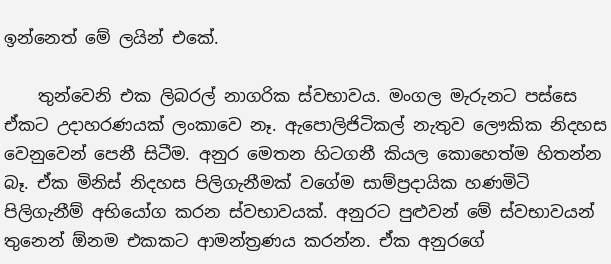ඉන්නෙත් මේ ලයින් එකේ.

    තුන්වෙනි එක ලිබරල් නාගරික ස්වභාවය. මංගල මැරුනට පස්සෙ ඒකට උදාහරණයක් ලංකාවෙ නෑ. ඇපොලිජිටිකල් නැතුව ලෞකික නිදහස වෙනුවෙන් පෙනී සිටීම. අනුර මෙතන හිටගනී කියල කොහෙත්ම හිතන්න බෑ. ඒක මිනිස් නිදහස පිලිගැනීමක් වගේම සාම්ප්‍රදායික හණමිටි පිලිගැනීම් අභියෝග කරන ස්වභාවයක්. අනුරට පුළුවන් මේ ස්වභාවයන් තුනෙන් ඕනම එකකට ආමන්ත්‍රණය කරන්න. ඒක අනුරගේ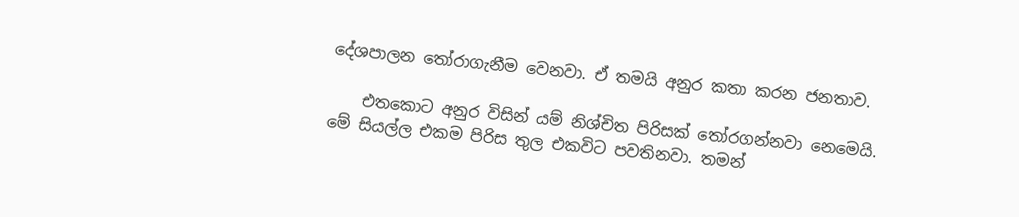දේශපාලන තෝරාගැනීම වෙනවා. ඒ තමයි අනුර කතා කරන ජනතාව.

    එතකොට අනුර විසින් යම් නිශ්චිත පිරිසක් තෝරගන්නවා නෙමෙයි. මේ සියල්ල එකම පිරිස තුල එකවිට පවතිනවා. තමන්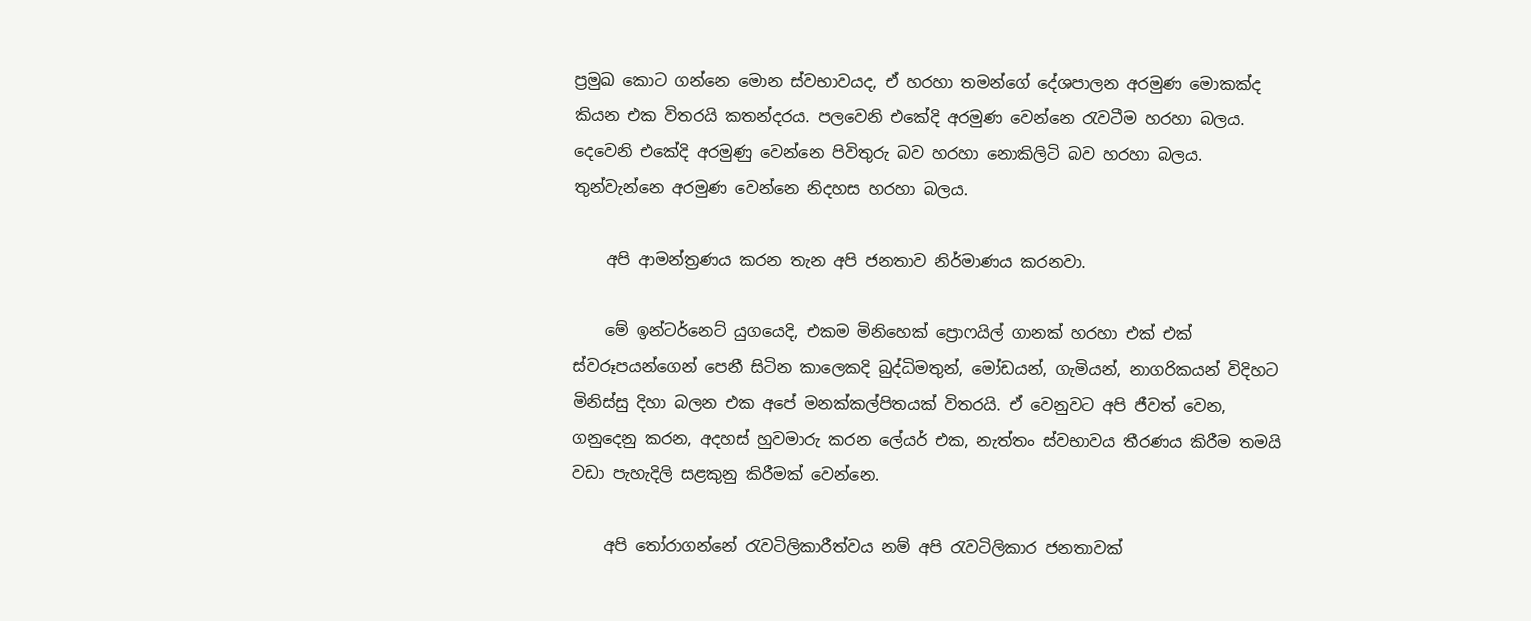ප්‍රමුඛ කොට ගන්නෙ මොන ස්වභාවයද, ඒ හරහා තමන්ගේ දේශපාලන අරමුණ මොකක්ද කියන එක විතරයි කතන්දරය. පලවෙනි එ‍කේදි අරමුණ වෙන්නෙ රැවටීම හරහා බලය. දෙවෙනි එකේදි අරමුණු වෙන්නෙ පිවිතුරු බව හරහා නොකිලිටි බව හරහා බලය. තුන්වැන්නෙ අරමුණ වෙන්නෙ නිදහස හරහා බලය.

    අපි ආමන්ත්‍රණය කරන තැන අපි ජනතාව නිර්මාණය කරනවා.

    මේ ඉන්ටර්නෙට් යුගයෙදි, එකම මිනිහෙක් ප්‍රොෆයිල් ගානක් හරහා එක් එක් ස්වරූපයන්ගෙන් පෙනී සිටින කාලෙකදි බුද්ධිමතුන්, මෝඩයන්, ගැමියන්, නාගරිකයන් විදිහට මිනිස්සු දිහා බලන එක අපේ මනක්කල්පිතයක් විතරයි. ඒ වෙනුවට අපි ජීවත් වෙන, ගනුදෙනු කරන, අදහස් හුවමාරු කරන ලේයර් එක, නැත්තං ස්වභාවය තීරණය කිරීම තමයි වඩා පැහැදිලි සළකුනු කිරීමක් වෙන්නෙ.

    අපි තෝරාගන්නේ රැවටිලිකාරීත්වය නම් අපි රැවටිලිකාර ජනතාවක්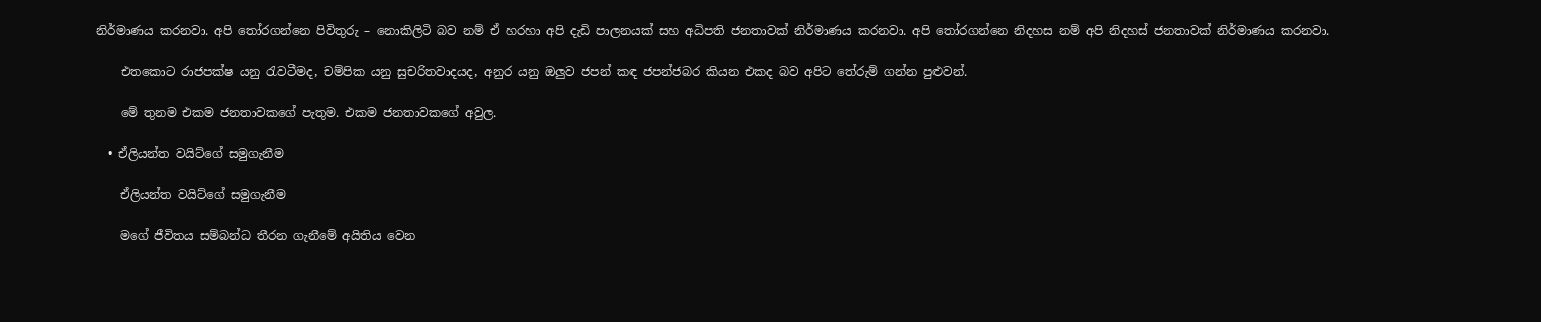නිර්මාණය කරනවා. අපි තෝරගන්නෙ පිවිතුරු – නොකිලිටි බව නම් ඒ හරහා අපි දැඩි පාලනයක් සහ අධිපති ජනතාවක් නිර්මාණය කරනවා. අපි තෝරගන්නෙ නිදහස නම් අපි නිදහස් ජනතාවක් නිර්මාණය කරනවා.

    එතකොට රාජපක්ෂ යනු රැවටීමද, චම්පික යනු සුචරිතවාදයද, අනුර යනු ඔලුව ජපන් කඳ ජපන්ජබර කියන එකද බව අපිට තේරුම් ගන්න පුළුවන්.

    මේ තුනම එකම ජනතාවකගේ පැතුම. එකම ජනතාවකගේ අවුල.

  • ඒලියන්ත වයිට්ගේ සමුගැනීම

    ඒලියන්ත වයිට්ගේ සමුගැනීම

    මගේ ජීවිතය සම්බන්ධ තීරන ගැනීමේ අයිතිය වෙන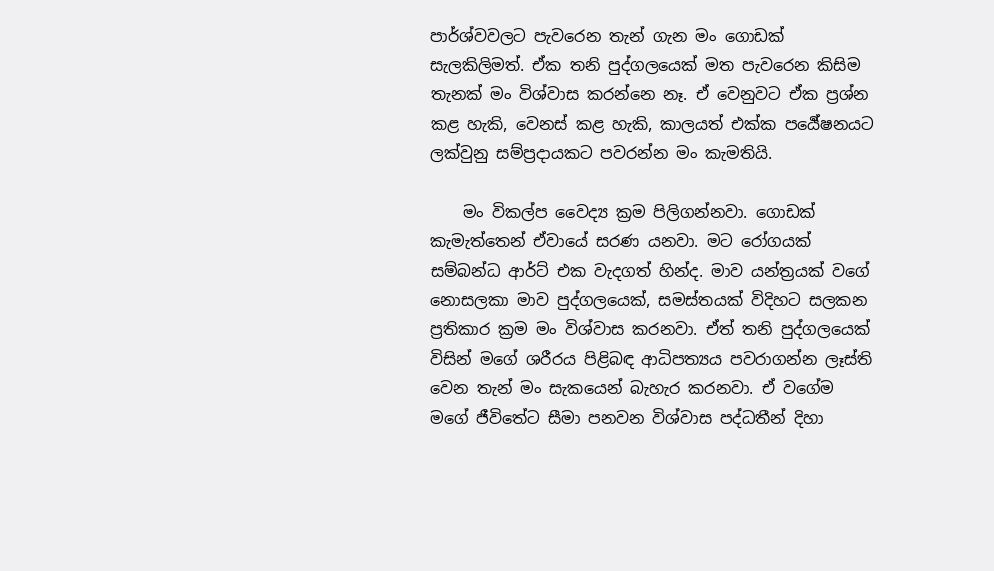පාර්ශ්වවලට පැවරෙන තැන් ගැන මං ගොඩක් සැලකිලිමත්. ඒක තනි පුද්ගලයෙක් මත පැවරෙන කිසිම තැනක් මං විශ්වාස කරන්නෙ නෑ. ඒ වෙනුවට ඒක ප්‍රශ්න කළ හැකි, වෙනස් කළ හැකි, කාලයත් එක්ක පර්‍යේෂනයට ලක්වුනු සම්ප්‍රදායකට පවරන්න මං කැමතියි.

    මං විකල්ප වෛද්‍ය ක්‍රම පිලිගන්නවා. ගොඩක් කැමැත්තෙන් ඒවායේ සරණ යනවා. මට රෝගයක් සම්බන්ධ ආර්ට් එක වැදගත් හින්ද. මාව යන්ත්‍රයක් වගේ නොසලකා මාව පුද්ගලයෙක්, සමස්තයක් විදිහට සලකන ප්‍රතිකාර ක්‍රම මං විශ්වාස කරනවා. ඒත් තනි පුද්ගලයෙක් විසින් මගේ ශරීරය පිළිබඳ ආධිපත්‍යය පවරාගන්න ලෑස්ති වෙන තැන් මං සැකයෙන් බැහැර කරනවා. ඒ වගේම මගේ ජීවිතේට සීමා පනවන විශ්වාස පද්ධතීන් දිහා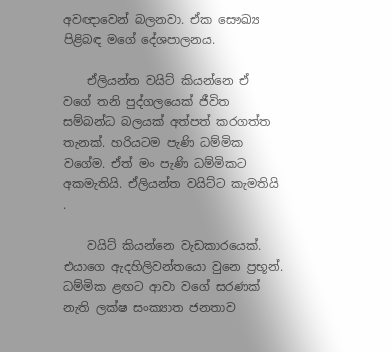අවඥාවෙන් බලනවා. ඒක සෞඛ්‍ය පිළිබඳ මගේ දේශපාලනය.

    ඒලියන්ත වයිට් කියන්නෙ ඒ වගේ තනි පුද්ගලයෙක් ජීවිත සම්බන්ධ බලයක් අත්පත් කරගත්ත තැනක්. හරියටම පැණි ධම්මික වගේම. ඒත් මං පැණි ධම්මිකට අකමැතියි. ඒලියන්ත වයිට්ට කැමතියි .

    වයිට් කියන්නෙ වැඩකාරයෙක්. එයාගෙ ඇදහිලිවන්තයො වුනෙ ප්‍රභූන්. ධම්මික ළඟට ආවා වගේ සරණක් නැති ලක්ෂ සංක්‍යාත ජනතාව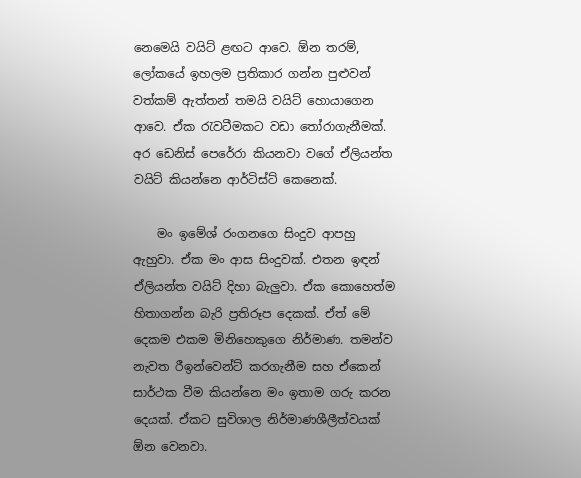නෙමෙයි වයිට් ළඟට ආවෙ. ඕන තරම්, ලෝකයේ ඉහලම ප්‍රතිකාර ගන්න පුළුවන් වත්කම් ඇත්තන් තමයි වයිට් හොයාගෙන ආවෙ. ඒක රැවටීමකට වඩා තෝරාගැනීමක්. අර ඩෙනිස් පෙරේරා කියනවා වගේ ඒලියන්ත වයිට් කියන්නෙ ආර්ටිස්ට් කෙනෙක්.

    මං ඉමේශ් රංගනගෙ සිංදුව ආපහු ඇහුවා. ඒක මං ආස සිංදුවක්. එතන ඉඳන් ඒලියන්ත වයිට් දිහා බැලුවා. ඒක කොහෙත්ම හිතාගන්න බැරි ප්‍රතිරූප දෙකක්. ඒත් මේ දෙකම එකම මිනිහෙකුගෙ නිර්මාණ. තමන්ව නැවත රීඉන්වෙන්ට් කරගැනීම සහ ඒකෙන් සාර්ථක වීම කියන්නෙ මං ඉතාම ගරු කරන දෙයක්. ඒකට සුවිශාල නිර්මාණශීලීත්වයක් ඕන වෙනවා.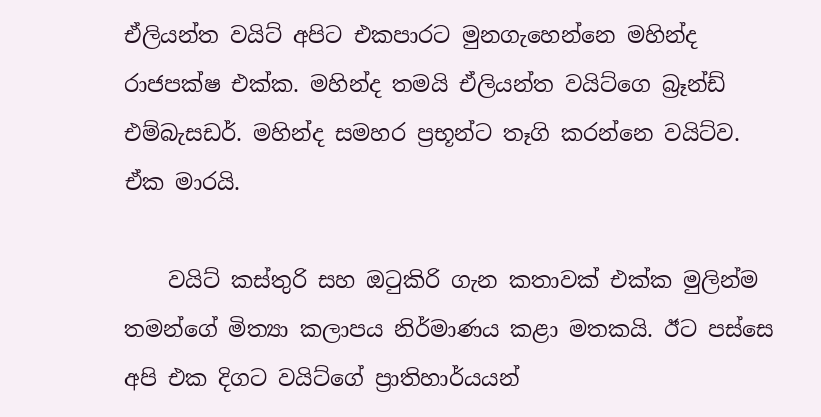ඒලියන්ත වයිට් අපිට එකපාරට මුනගැහෙන්නෙ මහින්ද රාජපක්ෂ එක්ක. මහින්ද තමයි ඒලියන්ත වයිට්ගෙ බ්‍රෑන්ඩ් එම්බැසඩර්. මහින්ද සමහර ප්‍රභූන්ට තෑගි කරන්නෙ වයිට්ව. ඒක මාරයි.

    වයිට් කස්තුරි සහ ඔටුකිරි ගැන කතාවක් එක්ක මුලින්ම තමන්ගේ මිත්‍යා කලාපය නිර්මාණය කළා මතකයි. ඊට පස්සෙ අපි එක දිගට වයිට්ගේ ප්‍රාතිහාර්යයන්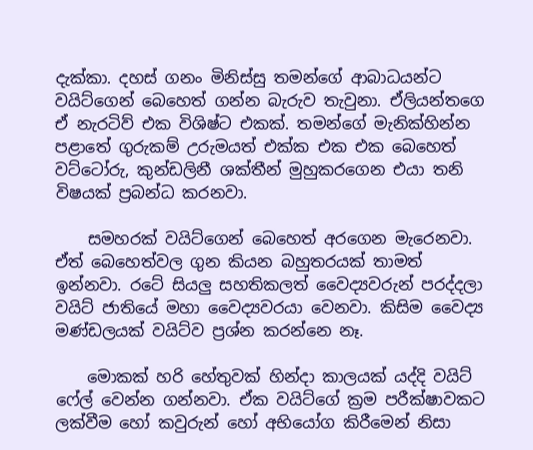දැක්කා. දහස් ගනං මිනිස්සු තමන්ගේ ආබාධයන්ට වයිට්ගෙන් බෙහෙත් ගන්න බැරුව තැවුනා. ඒලියන්තගෙ ඒ නැරටිව් එක විශිෂ්ට එකක්. තමන්ගේ මැනික්හින්න පළාතේ ගුරුකම් උරුමයත් එක්ක එක එක බෙහෙත් වට්ටෝරු, කුන්ඩලිනී ශක්තීන් මුහුකරගෙන එයා තනි විෂයක් ප්‍රබන්ධ කරනවා.

    සමහරක් වයිට්ගෙන් බෙහෙත් අරගෙන මැරෙනවා. ඒත් බෙහෙත්වල ගුන කියන බහුතරයක් තාමත් ඉන්නවා. රටේ සියලු සහතිකලත් වෛද්‍යවරුන් පරද්දලා වයිට් ජාතියේ මහා වෛද්‍යවරයා වෙනවා. කිසිම වෛද්‍ය මණ්ඩලයක් වයිට්ව ප්‍රශ්න කරන්නෙ නෑ.

    මොකක් හරි හේතුවක් හින්දා කාලයක් යද්දි වයිට් ෆේල් වෙන්න ගන්නවා. ඒක වයිට්ගේ ක්‍රම පරීක්ෂාවකට ලක්වීම හෝ කවුරුන් හෝ අභියෝග කිරීමෙන් නිසා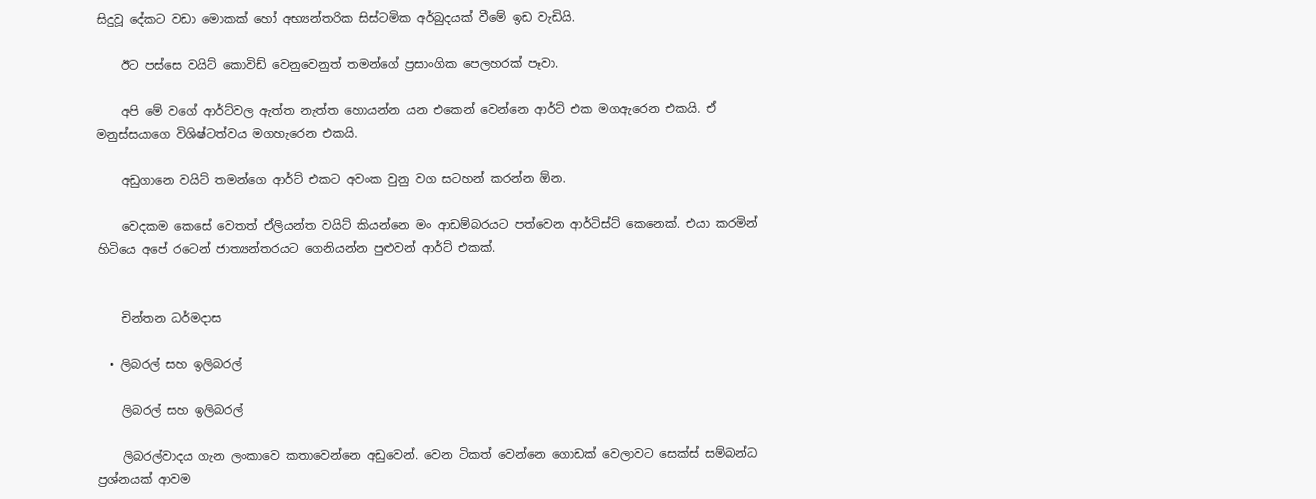සිදුවූ දේකට වඩා මොකක් හෝ අභ්‍යන්තරික සිස්ටමික අර්බුදයක් වීමේ ඉඩ වැඩියි.

    ඊට පස්සෙ වයිට් කොවිඩ් වෙනුවෙනුත් තමන්ගේ ප්‍රසාංගික පෙලහරක් පෑවා.

    අපි මේ වගේ ආර්ට්වල ඇත්ත නැත්ත හොයන්න යන එකෙන් වෙන්නෙ ආර්ට් එක මගඇරෙන එකයි. ඒ මනුස්සයාගෙ විශිෂ්ටත්වය මගහැරෙන එකයි.

    අඩුගානෙ වයිට් තමන්ගෙ ආර්ට් එකට අවංක වුනු වග සටහන් කරන්න ඕන.

    වෙදකම කෙසේ වෙතත් ඒලියන්ත වයිට් කියන්නෙ මං ආඩම්බරයට පත්වෙන ආර්ටිස්ට් කෙනෙක්. එයා කරමින් හිටියෙ අපේ රටෙන් ජාත්‍යන්තරයට ගෙනියන්න පුළුවන් ආර්ට් එකක්.


    චින්තන ධර්මදාස

  • ලිබරල් සහ ඉලිබරල්

    ලිබරල් සහ ඉලිබරල්

    ලිබරල්වාදය ගැන ලංකාවෙ කතාවෙන්නෙ අඩුවෙන්. වෙන ටිකත් වෙන්නෙ ගොඩක් වෙලාවට සෙක්ස් සම්බන්ධ ප්‍රශ්නයක් ආවම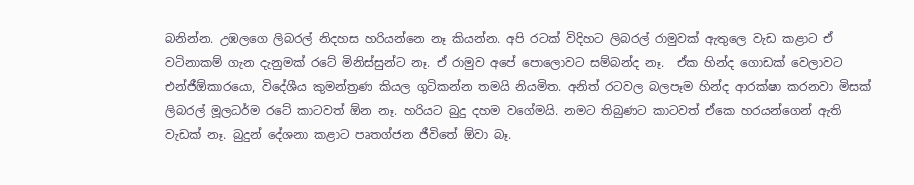බනින්න. උඹලගෙ ලිබරල් නිදහස හරියන්නෙ නෑ කියන්න. අපි රටක් විදිහට ලිබරල් රාමුවක් ඇතුලෙ වැඩ කළාට ඒ වටිනාකම් ගැන දැනුමක් රටේ මිනිස්සුන්ට නෑ. ඒ රාමුව අපේ පොලොවට සම්බන්ද නෑ.  ඒක හින්ද ගොඩක් වෙලාවට එන්ජීඕකාරයො, විදේශීය කුමන්ත්‍රණ කියල ගුටිකන්න තමයි නියමිත. අනිත් රටවල බලපෑම හින්ද ආරක්ෂා කරනවා මිසක් ලිබරල් මූලධර්ම රටේ කාටවත් ඕන නෑ. හරියට බුදු දහම වගේමයි. නමට තිබුණට කාටවත් ඒකෙ හරයන්ගෙන් ඇති වැඩක් නෑ. බුදුන් දේශනා කළාට පෘතග්ජන ජීවිතේ ඕවා බෑ.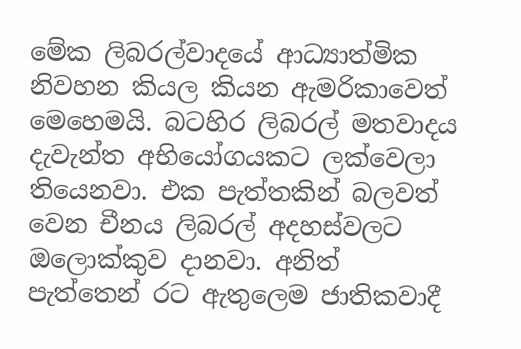මේක ලිබරල්වාදයේ ආධ්‍යාත්මික නිවහන කියල කියන ඇමරිකාවෙත් මෙහෙමයි. බටහිර ලිබරල් මතවාදය දැවැන්ත අභියෝගයකට ලක්වෙලා තියෙනවා. එක පැත්තකින් බලවත් වෙන චීනය ලිබරල් අදහස්වලට ඔලොක්කුව දානවා. අනිත් පැත්තෙන් රට ඇතුලෙම ජාතිකවාදී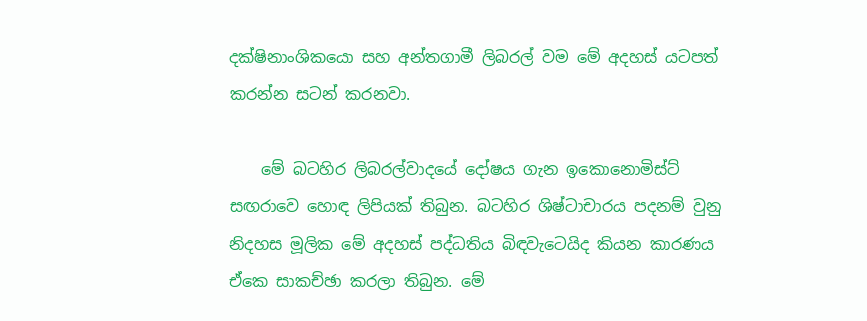දක්ෂිනාංශිකයො සහ අන්තගාමී ලිබරල් වම මේ අදහස් යටපත් කරන්න සටන් කරනවා.

    මේ බටහිර ලිබරල්වාදයේ දෝෂය ගැන ඉකොනොමිස්ට් සඟරාවෙ හොඳ ලිපියක් තිබුන. බටහිර ශිෂ්ටාචාරය පදනම් වුනු නිදහස මූලික මේ අදහස් පද්ධතිය බිඳවැටෙයිද කියන කාරණය ඒකෙ සාකච්ඡා කරලා තිබුන. මේ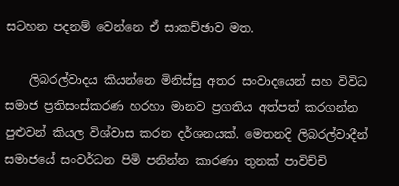සටහන පදනම් වෙන්නෙ ඒ සාකච්ඡාව මත.

    ලිබරල්වාදය කියන්නෙ මිනිස්සු අතර සංවාදයෙන් සහ විවිධ සමාජ ප්‍රතිසංස්කරණ හරහා මානව ප්‍රගතිය අත්පත් කරගන්න පුළුවන් කියල විශ්වාස කරන දර්ශනයක්. මෙතනදි ලිබරල්වාදීන් සමා‍ජයේ සංවර්ධන පිමි පනින්න කාරණා තුනක් පාවිච්චි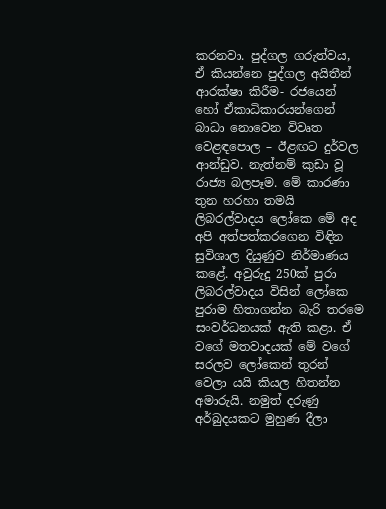කරනවා. පුද්ගල ගරුත්වය, ඒ කියන්නෙ පුද්ගල අයිතීන් ආරක්ෂා කිරීම- රජයෙන් හෝ ඒකාධිකාරයන්ගෙන් බාධා නොවෙන විවෘත වෙළඳපොල – ඊළඟට දුර්වල ආන්ඩුව. නැත්නම් කුඩා වූ රාජ්‍ය බලපෑම. මේ කාරණා තුන හරහා තමයි ලිබරල්වාදය ලෝකෙ මේ අද අපි අත්පත්කරගෙන විඳින සුවිශාල දියුණුව නිර්මාණය කළේ. අවුරුදු 250ක් පුරා ලිබරල්වාදය විසින් ලෝකෙ පුරාම හිතාගන්න බැරි තරමෙ සංවර්ධනයක් ඇති කළා. ඒ වගේ මතවාදයක් මේ වගේ සරලව ලෝකෙන් තුරන් වෙලා යයි කියල හිතන්න අමාරුයි. නමුත් දරුණු අර්බුදයකට මුහුණ දීලා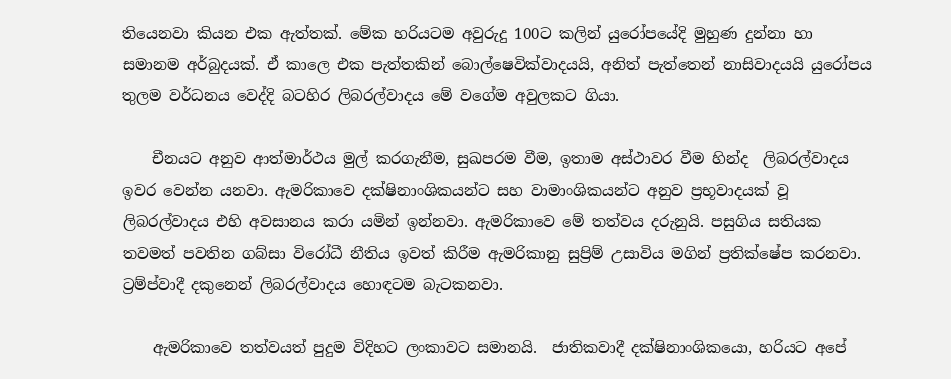තියෙනවා කියන එක ඇත්තක්. මේක හරියටම අවුරුදු 100ට කලින් යුරෝපයේදි මුහුණ දුන්නා හා සමානම අර්බුදයක්. ඒ කාලෙ එක පැත්තකින් ‍බොල්ෂෙවික්වාදයයි, අනිත් පැත්තෙන් නාසිවාදයයි යුරෝපය තුලම වර්ධනය වෙද්දි බටහිර ලිබරල්වාදය මේ වගේම අවුලකට ගියා.

    චීනයට අනුව ආත්මාර්ථය මුල් කරගැනීම, සුඛපරම වීම, ඉතාම අස්ථාවර වීම හින්ද  ලිබරල්වාදය ඉවර වෙන්න යනවා. ඇමරිකාවෙ දක්ෂිනාංශිකයන්ට සහ වාමාංශිකයන්ට අනුව ප්‍රභූවාදයක් වූ ලිබරල්වාදය එහි අවසානය කරා යමින් ඉන්නවා. ඇමරිකාවෙ මේ තත්වය දරුනුයි. පසුගිය සතියක තවමත් පවතින ගබ්සා විරෝධී නීතිය ඉවත් කිරීම ඇමරිකානු සුප්‍රිම් උසාවිය මගින් ප්‍රතික්ෂේප කරනවා. ට්‍රම්ප්වාදී දකුනෙන් ලිබරල්වාදය හොඳටම බැටකනවා.

    ඇමරිකාවෙ තත්වයත් පුදුම විදිහට ලංකාවට සමානයි.  ජාතිකවාදී දක්ෂිනාංශිකයො, හරියට අපේ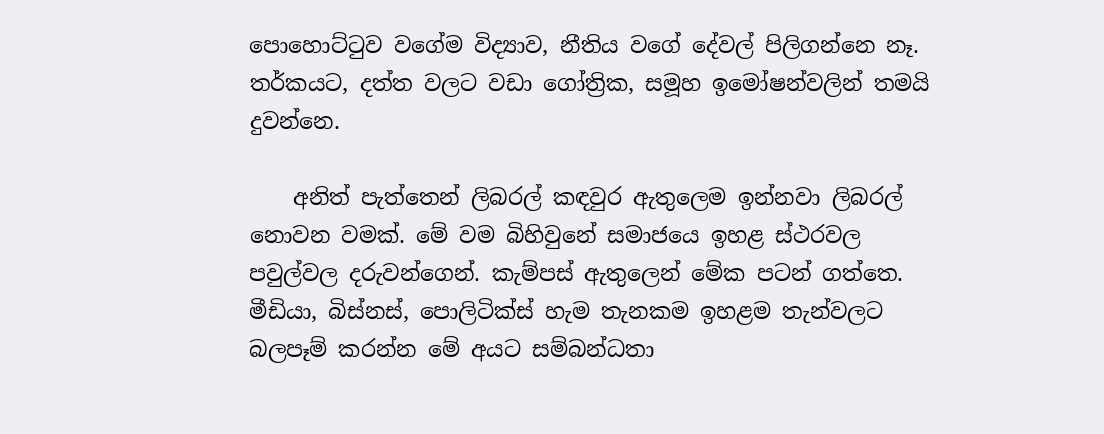පොහොට්ටුව වගේම විද්‍යාව, නීතිය වගේ දේවල් පිලිගන්නෙ නෑ. තර්කයට, දත්ත වලට වඩා ගෝත්‍රික, සමූහ ඉමෝෂන්වලින් තමයි දුවන්නෙ.

    අනිත් පැත්තෙන් ලිබරල් කඳවුර ඇතුලෙම ඉන්නවා ලිබරල් නොවන වමක්. මේ වම බිහිවුනේ සමාජයෙ ඉහළ ස්ථරවල පවුල්වල දරුවන්ගෙන්. කැම්පස් ඇතුලෙන් මේක පටන් ගත්තෙ. මීඩියා, බිස්නස්, පොලිටික්ස් හැම තැනකම ඉහළම තැන්වලට බලපෑම් කරන්න මේ අයට සම්බන්ධතා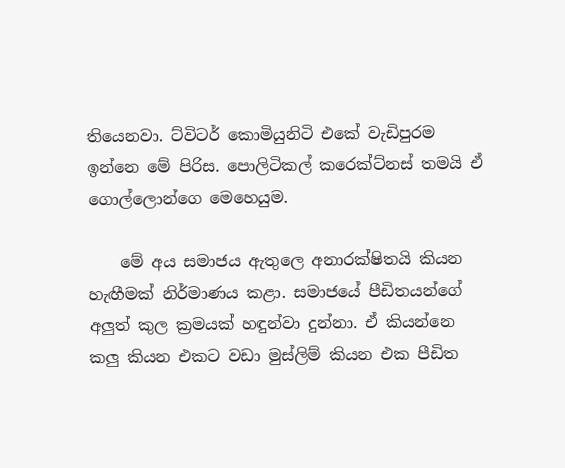තියෙනවා. ට්විටර් කොමියුනිටි එකේ වැඩිපුරම ඉන්නෙ මේ පිරිස. පොලිටිකල් කරෙක්ට්නස් තමයි ඒ ගොල්ලොන්ගෙ මෙහෙයුම.

    මේ අය සමාජය ඇතුලෙ අනාරක්ෂිතයි කියන හැඟීමක් නිර්මාණය කළා. සමාජයේ පීඩිතයන්ගේ අලුත් කුල ක්‍රමයක් හඳුන්වා දුන්නා. ඒ කියන්නෙ කලු කියන එකට වඩා මුස්ලිම් කියන එක පීඩිත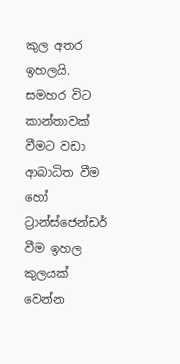කුල අතර ඉහලයි. සමහර විට කාන්තාවක් වීමට වඩා ආබාධිත වීම හෝ ට්‍රාන්ස්ජෙන්ඩර් වීම ඉහල කුලයක් වෙන්න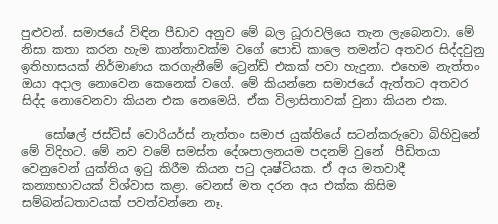පුළුවන්. සමාජයේ විඳින පීඩාව අනුව මේ බල ධූරාවලියෙ තැන ලැබෙනවා. මේ නිසා කතා කරන හැම කාන්තාවක්ම වගේ පොඩි කාලෙ තමන්ට අතවර සිද්දවුනු ඉතිහාසයක් නිර්මාණය කරගැනීමේ ට්‍රෙන්ඩ් එකක් පවා හැදුනා. එහෙම නැත්තං ඔයා අදාල නොවෙන කෙනෙක් වගේ. මේ කියන්නෙ සමාජයේ ඇත්තට අතවර සිද්ද නොවෙනවා කියන එක නෙමෙයි. ඒක විලාසිතාවක් වුනා කියන එක.

    සෝෂල් ජස්ටිස් වොරියර්ස් නැත්තං සමාජ යුක්ති‍යේ සටන්කරුවො බිහිවුනේ මේ විදිහට. මේ නව වමේ සමස්ත දේශපාලනයම පදනම් වුනේ  පීඩිතයා වෙනුවෙන් යුක්තිය ඉටු කිරීම කියන පටු දෘෂ්ටියක. ඒ අය මතවාදී කන්‍යාභාවයක් විශ්වාස කළා. වෙනස් මත දරන අය එක්ක කිසිම සම්බන්ධතාවයක් පවත්වන්නෙ නෑ.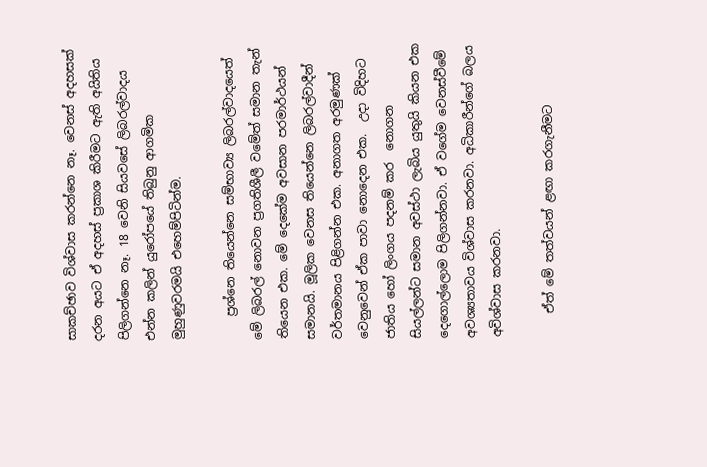සාකච්ඡාව විශ්වාස කරන්නෙ නෑ. වෙනස් අදහසක් දරන අයට ඒ අදහස් ප්‍රකාශ කිරීමට ඇති අයිතිය පිලිගන්නෙ නෑ. 18 වෙනි සියවසේ ලිබරල්වාදය එන්න කලින් යුරෝපයේ තිබුනු ආගමික මුහුණුවරමයි එහෙම්පිටින්ම.

    ප්‍රශ්නෙ තියෙන්නෙ සම්භාව්‍ය ලිබරල්වාදයෙත් මේ ලිබරල් නොවන ප්‍රගතිශීලී වමේත් සමාන තැන් තියෙන එක. මේ දෙකේම අවසාන පරමාර්ථයන් සමානයි. මූලික වෙනස තියෙන්නෙ ලිබරල්වාදීන් වර්තමානය පිළිගන්න එක. අනාගත අරමුණක් වෙනුවෙන් ඒක පාවා නොදෙන එක.  උදා විදිහට ජාතිය හෝ ලිංගය පදනම් කර  නොගන සියල්ලන්ට සමාන අවස්ථා ලැබිය යුතුයි කියන එක දෙගොල්ලොම පිලිගන්නවා. ඒ වගේම වෙනස්වීමේ අවශ්‍යතාවය විශ්වාස කරනවා. අධිකාරීන්ගේ බලය අවිශ්වාස කරනවා.

    ඒත් මේ තත්වයන් ළඟා කරගැනීමට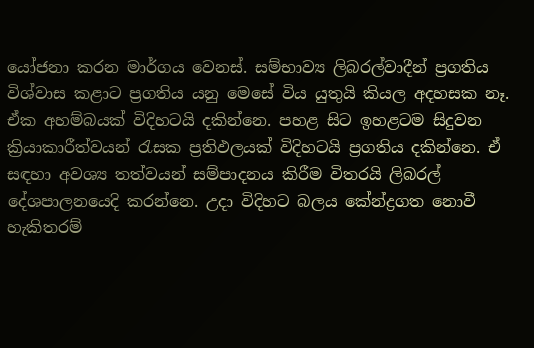යෝජනා කරන මාර්ගය වෙනස්. සම්භාව්‍ය ලිබරල්වාදීන් ප්‍රගතිය විශ්වාස කළාට ප්‍රගතිය යනු මෙසේ විය යුතුයි කියල අදහසක නෑ. ඒක අහම්බයක් විදිහටයි දකින්නෙ. පහළ සිට ඉහළටම සිදුවන ක්‍රියාකාරීත්වයන් රැසක ප්‍රතිඵලයක් විදිහටයි ප්‍රගතිය දකින්නෙ. ඒ සඳහා අවශ්‍ය තත්වයන් සම්පාදනය කිරීම විතරයි ලිබරල් දේශපාලනයෙදි කරන්නෙ. උදා විදිහට බලය කේන්ද්‍රගත නොවී හැකිතරම්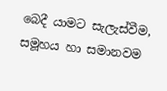බෙදී යාමට සැලැස්වීම, සමූහය හා සමානවම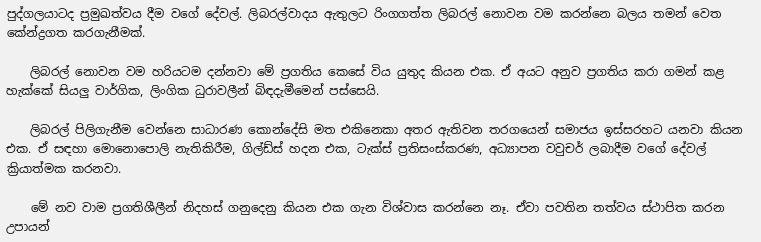පුද්ගලයාටද ප්‍රමුඛත්වය දීම වගේ දේවල්. ලිබරල්වාදය ඇතුලට රිංගගත්ත ලිබරල් නොවන වම කරන්නෙ බලය තමන් වෙත කේන්ද්‍රගත කරගැනීමක්.

    ලිබරල් නොවන වම හරියටම දන්නවා මේ ප්‍රගතිය කෙසේ විය යුතුද කියන එක. ඒ අයට අනුව ප්‍රගතිය කරා ගමන් කළ හැක්කේ සියලු වාර්ගික, ලිංගික ධුරාවලීන් බිඳදැමීමෙන් පස්සෙයි.

    ලිබරල් පිලිගැනීම වෙන්නෙ සාධාරණ කොන්දේසි මත එකිනෙකා අතර ඇතිවන තරගයෙන් සමාජය ඉස්සරහට යනවා කියන එක. ඒ සඳහා මොනොපොලි නැතිකිරීම, ගිල්ඩ්ස් හදන එක, ටැක්ස් ප්‍රතිසංස්කරණ, අධ්‍යාපන වවුචර් ලබාදීම ව‍ගේ දේවල් ක්‍රියාත්මක කරනවා.

    මේ නව වාම ප්‍රගතිශීලීන් නිදහස් ගනුදෙනු කියන එක ගැන විශ්වාස කරන්නෙ නෑ. ඒවා පවතින තත්වය ස්ථාපිත කරන උපායන්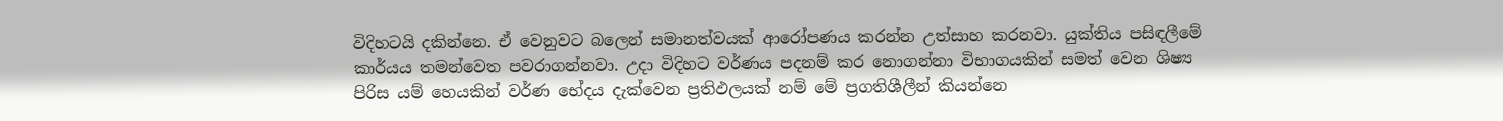විදිහටයි දකින්නෙ. ඒ වෙනුවට බලෙන් සමානත්වයක් ආරෝපණය කරන්න උත්සාහ කරනවා. යුක්තිය පසිඳලීමේ කාර්යය තමන්වෙත පවරාගන්නවා. උදා විදිහට වර්ණය පදනම් කර නොගන්නා විභාගයකින් සමත් වෙන ශිෂ්‍ය පිරිස යම් හෙයකින් වර්ණ භේදය දැක්වෙන ප්‍රතිඵලයක් නම් මේ ප්‍රගතිශීලීන් කියන්නෙ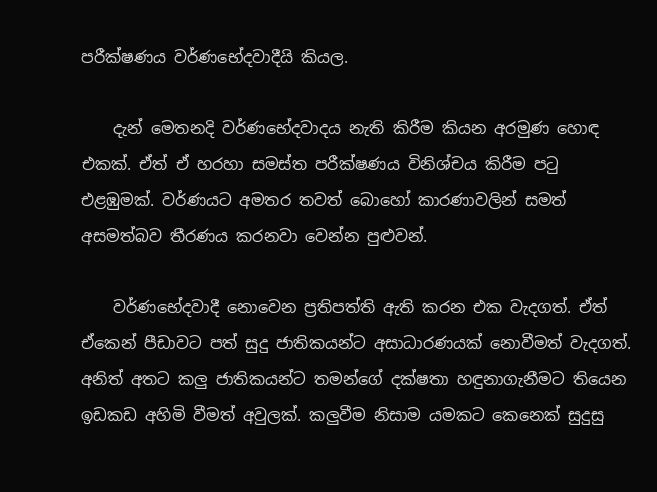පරීක්ෂණය වර්ණභේදවාදීයි කියල.

    දැන් මෙතනදි වර්ණභේදවාදය නැති කිරීම කියන අරමුණ හොඳ එකක්. ඒත් ඒ හරහා සමස්ත පරීක්ෂණය විනිශ්චය කිරීම පටු එළඹුමක්. වර්ණයට අමතර තවත් බොහෝ කාරණාවලින් සමත් අසමත්බව තීරණය කරනවා වෙන්න පුළුවන්.

    වර්ණභේදවාදී නොවෙන ප්‍රතිපත්ති ඇති කරන එක වැදගත්. ඒත් ඒකෙන් පීඩාවට පත් සුදු ජාතිකයන්ට අසාධාරණයක් නොවීමත් වැදගත්. අනිත් අතට කලු ජාතිකයන්ට තමන්ගේ දක්ෂතා හඳුනාගැනීමට තියෙන ඉඩකඩ අහිමි වීමත් අවුලක්. කලුවීම නිසාම යමකට කෙනෙක් සුදුසු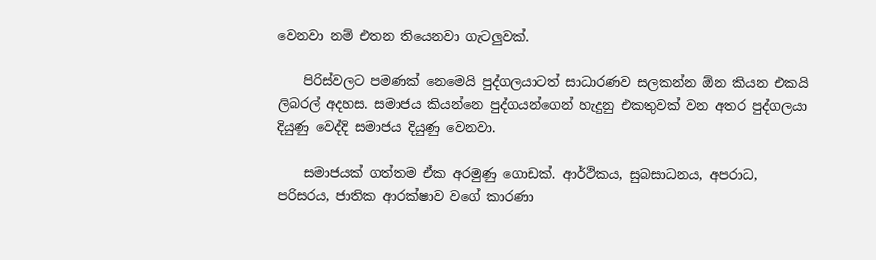වෙනවා නම් එතන තියෙනවා ගැටලුවක්.

    පිරිස්වලට පමණක් නෙමෙයි පුද්ගලයාටත් සාධාරණව සලකන්න ඕන කියන එකයි ලිබරල් අදහස. සමාජය කියන්නෙ පුද්ගයන්ගෙන් හැදුනු එකතුවක් වන අතර පුද්ගලයා දියුණු වෙද්දි සමාජය දියුණු වෙනවා.

    සමාජයක් ගත්තම ඒක අරමුණු ගොඩක්. ආර්ථිකය, සුබසාධනය, අපරාධ, පරිසරය, ජාතික ආරක්ෂාව වගේ කාරණා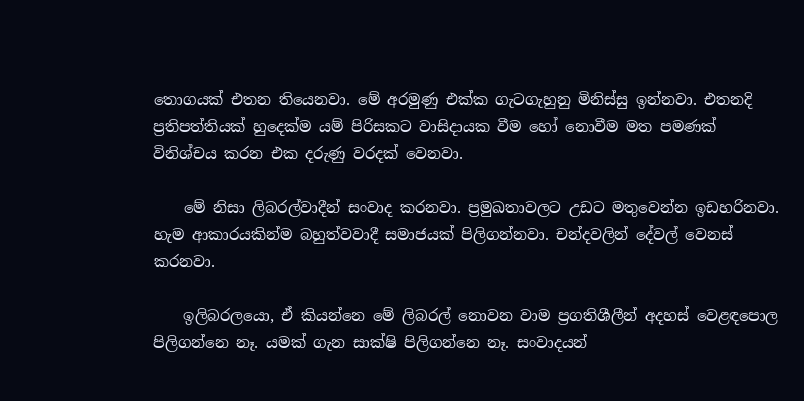තොගයක් එතන තියෙනවා. මේ අරමුණු එක්ක ගැටගැහුනු මිනිස්සු ඉන්නවා. එතනදි ප්‍රතිපත්තියක් හුදෙක්ම යම් පිරිසකට වාසිදායක වීම හෝ නොවීම මත පමණක් විනිශ්චය කරන එක දරුණු වරදක් වෙනවා.

    මේ නිසා ලිබරල්වාදීන් සංවාද කරනවා. ප්‍රමුඛතාවලට උඩට මතුවෙන්න ඉඩහරිනවා. හැම ආකාරයකින්ම බහුත්වවාදී සමාජයක් පිලිගන්නවා. චන්දවලින් දේවල් වෙනස් කරනවා.

    ඉලිබර‍ලයො, ඒ කියන්නෙ මේ ලිබරල් නොවන වාම ප්‍රගතිශීලීන් අදහස් වෙළඳපොල පිලිගන්නෙ නෑ. යමක් ගැන සාක්ෂි පිලිගන්නෙ නෑ. සංවාදයන්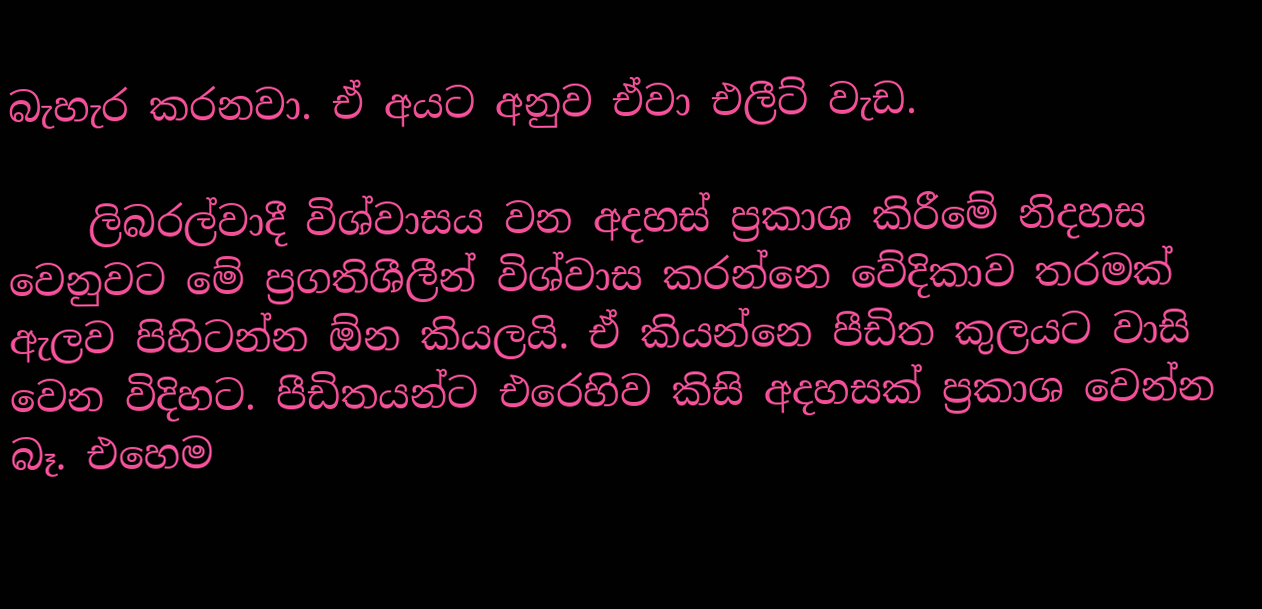බැහැර කරනවා. ඒ අයට අනුව ඒවා එලීට් වැඩ.

    ලිබරල්වාදී විශ්වාසය වන අදහස් ප්‍රකාශ කිරීමේ නිදහස වෙනුවට මේ ප්‍රගතිශීලීන් විශ්වාස කරන්නෙ වේදිකාව තරමක් ඇලව පිහිටන්න ඕන කියලයි. ඒ කියන්නෙ පීඩිත කුලයට වාසි වෙන විදිහට. පීඩිතයන්ට එරෙහිව කිසි අදහසක් ප්‍රකාශ වෙන්න බෑ. එහෙම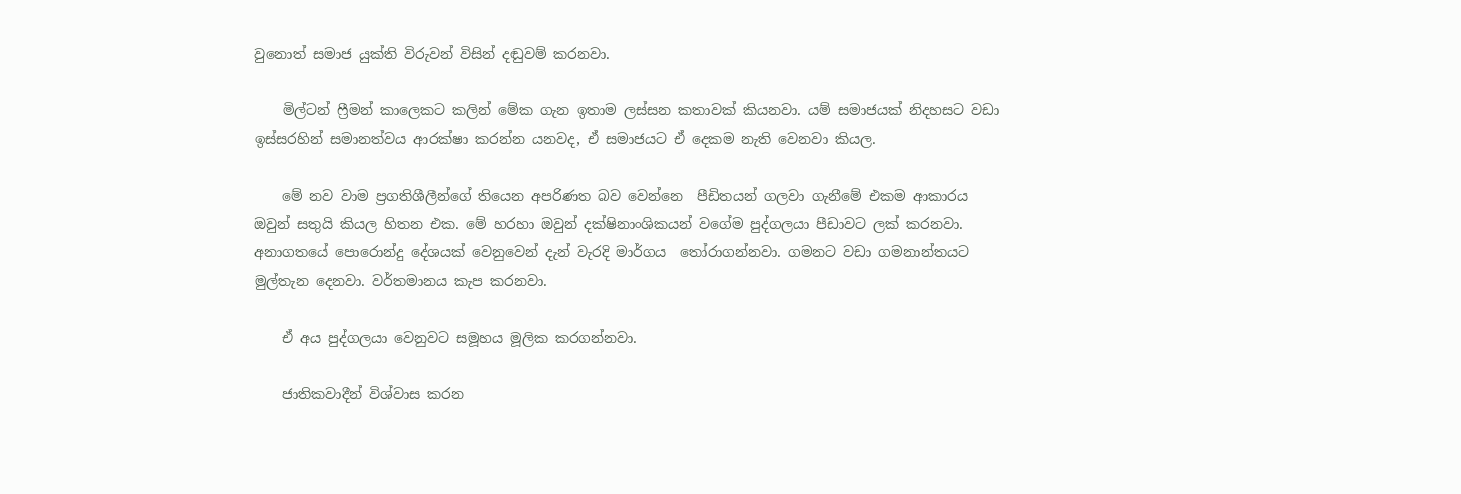වුනොත් සමාජ යුක්ති විරුවන් විසින් දඬුවම් කරනවා.

    මිල්ටන් ෆ්‍රීමන් කාලෙකට කලින් මේක ගැන ඉතාම ලස්සන කතාවක් කියනවා. යම් සමාජයක් නිදහසට වඩා ඉස්සරහින් සමානත්වය ආරක්ෂා කරන්න යනවද, ඒ සමාජයට ඒ දෙකම නැති වෙනවා කියල.

    මේ නව වාම ප්‍රගතිශීලීන්ගේ තියෙන අපරිණත බව වෙන්නෙ  පීඩිතයන් ගලවා ගැනීමේ එකම ආකාරය ඔවුන් සතුයි කියල හිතන එක. මේ හරහා ඔවුන් දක්ෂිනාංශිකයන් වගේම පුද්ගලයා පීඩාවට ලක් කරනවා.  අනාගතයේ පොරොන්දු දේශයක් වෙනුවෙන් දැන් වැරදි මාර්ගය  තෝරාගන්නවා. ගමනට වඩා ගමනාන්තයට මුල්තැන දෙනවා. වර්තමානය කැප කරනවා.

    ඒ අය පුද්ගලයා වෙනු‍වට සමූහය මූලික කරගන්නවා.

    ජාතිකවාදීන් විශ්වාස කරන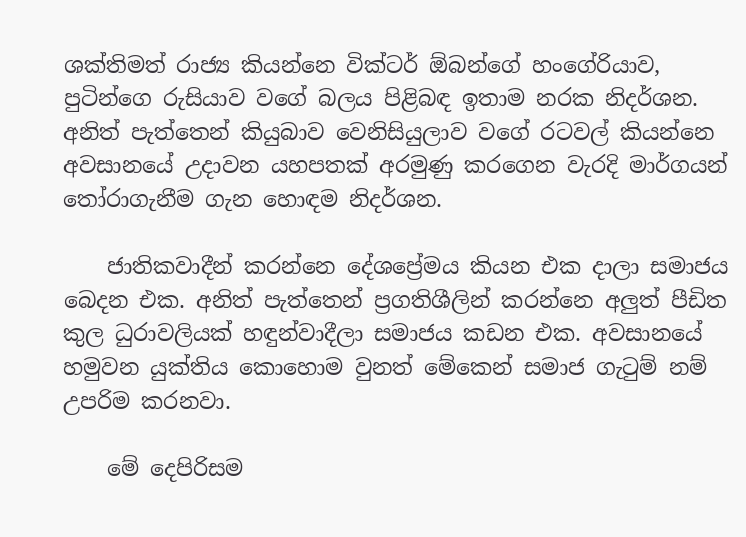ශක්තිමත් රාජ්‍ය කියන්නෙ වික්ටර් ඕබන්ගේ හංගේරියාව, පුටින්ගෙ රුසියාව වගේ බලය පිළිබඳ ඉතාම නරක නිදර්ශන. අනිත් පැත්තෙන් කියුබාව වෙනිසියුලාව වගේ රටවල් කියන්නෙ අවසානයේ උදාවන යහපතක් අරමුණු කරගෙන වැරදි මාර්ගයන් තෝරාගැනීම ගැන හොඳම නිදර්ශන.

    ජාතිකවාදීන් කරන්නෙ දේශප්‍රේමය කියන එක දාලා සමාජය බෙදන එක. අනිත් පැත්තෙන් ප්‍රගතිශීලින් කරන්නෙ අලුත් පීඩිත කුල ධුරාවලියක් හඳුන්වාදීලා සමාජය කඩන එක. අවසානයේ හමුවන යුක්තිය කො‍හොම වුනත් මේකෙන් සමාජ ගැටුම් නම් උපරිම කරනවා.

    මේ දෙපිරිසම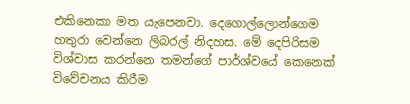එකිනෙකා මත යැපෙනවා. දෙගොල්ලොන්ගෙම හතුරා වෙන්නෙ ලිබරල් නිදහස. මේ දෙපිරිසම විශ්වාස කරන්නෙ තමන්ගේ පාර්ශ්වයේ කෙනෙක් විවේචනය කිරීම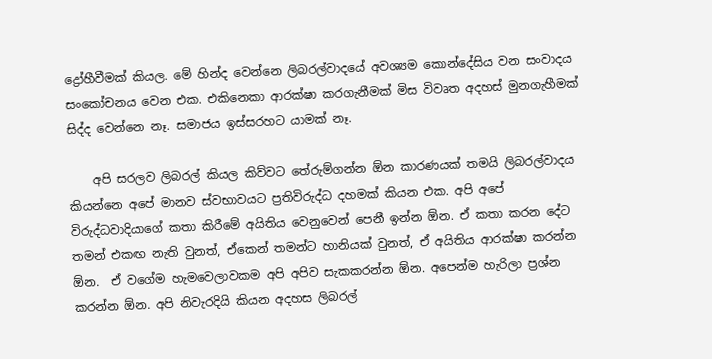ද්‍රෝහීවීමක් කියල. මේ හින්ද වෙන්නෙ ලිබරල්වාදයේ අවශ්‍යම කොන්දේසිය වන සංවාදය සංකෝචනය වෙන එක. එකිනෙකා ආරක්ෂා කරගැනීමක් මිස විවෘත අදහස් මුනගැහීමක් සිද්ද වෙන්නෙ නෑ. සමාජය ඉස්සරහට යාමක් නෑ.

    අපි සරලව ලිබරල් කියල කිව්වට තේරුම්ගන්න ඕන කාරණයක් තමයි ලිබරල්වාදය කියන්නෙ අපේ මානව ස්වභාවයට ප්‍රතිවිරුද්ධ දහමක් කියන එක. අපි අපේ විරුද්ධවාදියාගේ කතා කිරීමේ අයිතිය වෙනුවෙන් පෙනී ඉන්න ඕන. ඒ කතා කරන දේට තමන් එකඟ නැති වුනත්, ඒකෙන් තමන්ට හානියක් වුනත්, ඒ අයිතිය ආරක්ෂා කරන්න ඕන.  ඒ වගේම හැමවෙලාවකම අපි අපිව සැකකරන්න ඕන. අපෙන්ම හැරිලා ප්‍රශ්න කරන්න ඕන. අපි නිවැරදියි කියන අදහස ලිබරල්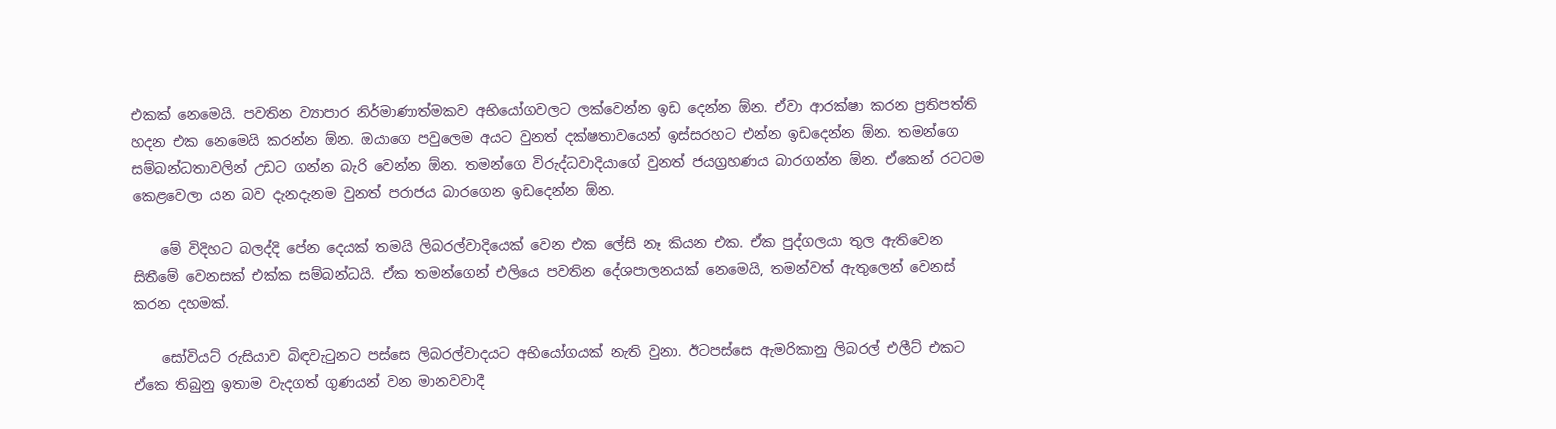එකක් නෙමෙයි. පවතින ව්‍යාපාර නිර්මාණාත්මකව අභියෝගවලට ලක්වෙන්න ඉඩ දෙන්න ඕන. ඒවා ආරක්ෂා කරන ප්‍රතිපත්ති හදන එක නෙමෙයි කරන්න ඕන. ඔයාගෙ පවුලෙම අයට වුනත් දක්ෂතාවයෙන් ඉස්සරහට එන්න ඉඩදෙන්න ඕන. තමන්ගෙ සම්බන්ධතාවලින් උඩට ගන්න බැරි වෙන්න ඕන. තමන්ගෙ විරුද්ධවාදියාගේ වුනත් ජයග්‍රහණය බාරගන්න ඕන. ඒකෙන් රටටම කෙළවෙලා යන බව දැනදැනම වුනත් පරාජය බාරගෙන ඉඩදෙන්න ඕන.

    මේ විදිහට බලද්දි පේන දෙයක් තමයි ලිබරල්වාදියෙක් වෙන එක ලේසි නෑ කියන එක. ඒක පුද්ගලයා තුල ඇතිවෙන සිතීමේ වෙනසක් එක්ක සම්බන්ධයි. ඒක තමන්ගෙන් එලියෙ පවතින දේශපාලනයක් නෙමෙයි, තමන්වත් ඇතුලෙන් වෙනස් කරන දහමක්.

    සෝවියට් රුසියාව බිඳවැටුන‍ට පස්සෙ ලිබරල්වාදයට අභියෝගයක් නැති වුනා. ඊටපස්සෙ ඇමරිකානු ලිබරල් එලීට් එකට ඒකෙ තිබුනු ඉතාම වැදගත් ගුණයන් වන මානවවාදී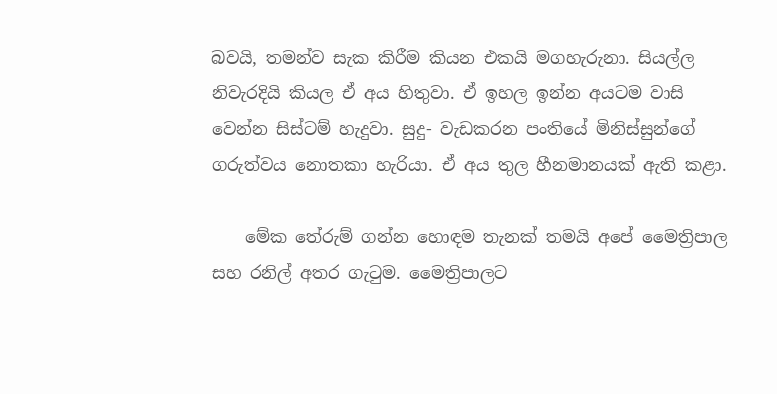බවයි, තමන්ව සැක කිරීම කියන එකයි මගහැරුනා. සියල්ල නිවැරදියි කියල ඒ අය හිතුවා. ඒ ඉහල ඉන්න අයටම වාසි වෙන්න සිස්ටම් හැදුවා. සුදු- වැඩකරන පංතියේ මිනිස්සුන්ගේ ගරුත්වය නොතකා හැරියා. ඒ අය තුල හීනමානයක් ඇති කළා.

    මේක තේරුම් ගන්න හොඳම තැනක් තමයි අපේ මෛත්‍රිපාල සහ රනිල් අතර ගැටුම. මෛත්‍රිපාලට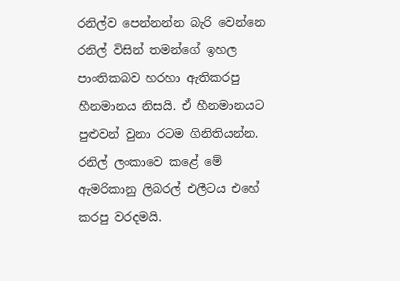රනිල්ව පෙන්නන්න බැරි වෙන්නෙ රනිල් විසින් තමන්ගේ ඉහල පාංතිකබව හරහා ඇතිකරපු හීනමානය නිසයි. ඒ හීනමානයට පුළුවන් වුනා රටම ගිනිතියන්න. රනිල් ලංකාවෙ කළේ මේ ඇමරිකානු ලිබරල් එලීටය එහේ කරපු වරදමයි.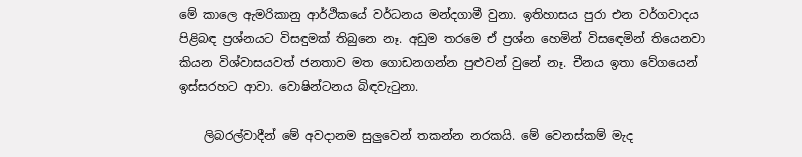මේ කාලෙ ඇමරිකානු ආර්ථිකයේ වර්ධනය මන්දගාමී වුනා. ඉතිහාසය පුරා එන වර්ගවාදය පිළිබඳ ප්‍රශ්නයට විසඳුමක් තිබුනෙ නෑ. අඩුම තරමෙ ඒ ප්‍රශ්න හෙමින් විසඳ‍ෙමින් තියෙනවා කියන විශ්වාසයවත් ජනතාව මත ගොඩනගන්න පුළුවන් වුනේ නෑ. චීනය ඉතා වේගයෙන් ඉස්සරහට ආවා. වොෂින්ටනය බිඳවැටුනා.

    ලිබරල්වාදීන් මේ අවදානම සුලුවෙන් තකන්න නරකයි. මේ වෙනස්කම් මැද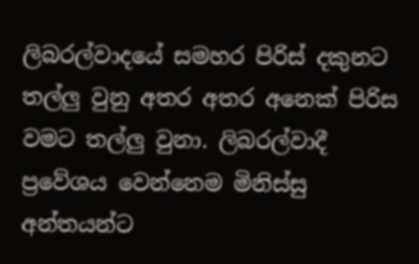ලිබරල්වාදයේ සමහර පිරිස් දකුනට තල්ලු වුනු අතර අතර අනෙක් පිරිස වමට තල්ලු වුනා. ලිබරල්වාදී ප්‍රවේශය වෙන්නෙම මිනිස්සු අන්තයන්ට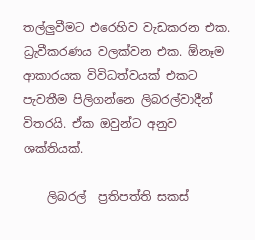තල්ලුවීමට එරෙහිව වැඩකරන එක. ධ්‍රැවීකරණය වලක්වන එක. ඕනෑම ආකාරයක විවිධත්වයක් එකට පැවතීම පිලිගන්නෙ ලිබරල්වාදීන් විතරයි. ඒක ඔවුන්ට අනුව ශක්තියක්.

    ලිබරල්  ප්‍රතිපත්ති සකස්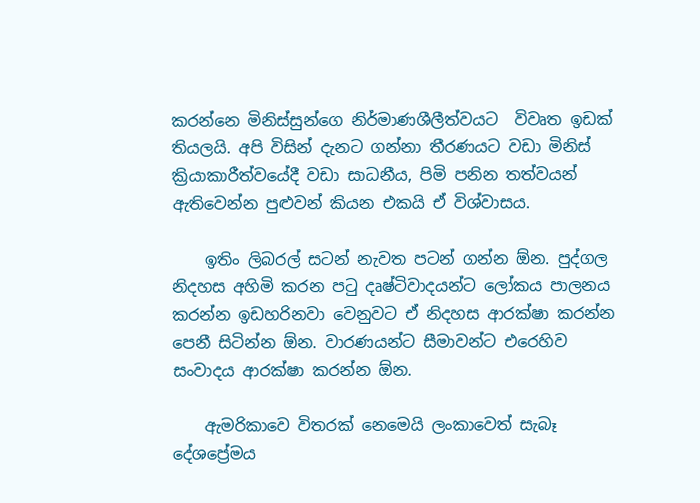කරන්නෙ මිනිස්සුන්ගෙ නිර්මාණශීලීත්වයට  විවෘත ඉඩක් තියලයි. අපි විසින් දැනට ගන්නා තීරණයට වඩා මිනිස් ක්‍රියාකාරීත්වයේදී වඩා සාධනීය, පිමි පනින තත්වයන් ඇතිවෙන්න පුළුවන් කියන එකයි ඒ විශ්වාසය.

    ඉතිං ලිබරල් සටන් නැවත පටන් ගන්න ඕන. පුද්ගල නිදහස අහිමි කරන පටු දෘෂ්ටිවාදයන්ට ලෝකය පාලනය කරන්න ඉඩහරිනවා වෙනුවට ඒ නිදහස ආරක්ෂා කරන්න පෙනී සිටින්න ඕන. වාරණයන්ට සීමාවන්ට එරෙහිව සංවාදය ආරක්ෂා කරන්න ඕන.

    ඇමරිකාවෙ විතරක් නෙමෙයි ලංකාවෙත් සැබෑ දේශප්‍රේමය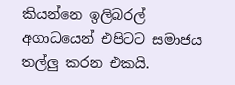කියන්නෙ ඉලිබරල්  අගාධයෙන් එපිටට සමාජය තල්ලු කරන එකයි.